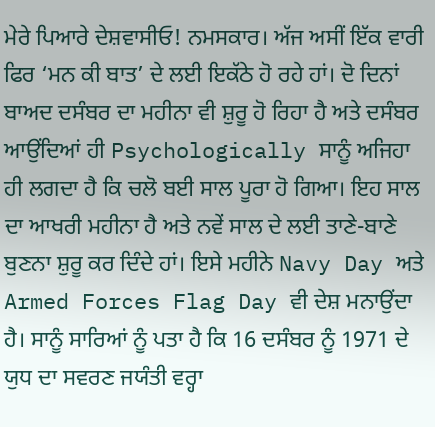ਮੇਰੇ ਪਿਆਰੇ ਦੇਸ਼ਵਾਸੀਓ! ਨਮਸਕਾਰ। ਅੱਜ ਅਸੀਂ ਇੱਕ ਵਾਰੀ ਫਿਰ ‘ਮਨ ਕੀ ਬਾਤ’ ਦੇ ਲਈ ਇਕੱਠੇ ਹੋ ਰਹੇ ਹਾਂ। ਦੋ ਦਿਨਾਂ ਬਾਅਦ ਦਸੰਬਰ ਦਾ ਮਹੀਨਾ ਵੀ ਸ਼ੁਰੂ ਹੋ ਰਿਹਾ ਹੈ ਅਤੇ ਦਸੰਬਰ ਆਉਂਦਿਆਂ ਹੀ Psychologically ਸਾਨੂੰ ਅਜਿਹਾ ਹੀ ਲਗਦਾ ਹੈ ਕਿ ਚਲੋ ਬਈ ਸਾਲ ਪੂਰਾ ਹੋ ਗਿਆ। ਇਹ ਸਾਲ ਦਾ ਆਖਰੀ ਮਹੀਨਾ ਹੈ ਅਤੇ ਨਵੇਂ ਸਾਲ ਦੇ ਲਈ ਤਾਣੇ-ਬਾਣੇ ਬੁਣਨਾ ਸ਼ੁਰੂ ਕਰ ਦਿੰਦੇ ਹਾਂ। ਇਸੇ ਮਹੀਨੇ Navy Day ਅਤੇ Armed Forces Flag Day ਵੀ ਦੇਸ਼ ਮਨਾਉਂਦਾ ਹੈ। ਸਾਨੂੰ ਸਾਰਿਆਂ ਨੂੰ ਪਤਾ ਹੈ ਕਿ 16 ਦਸੰਬਰ ਨੂੰ 1971 ਦੇ ਯੁਧ ਦਾ ਸਵਰਣ ਜਯੰਤੀ ਵਰ੍ਹਾ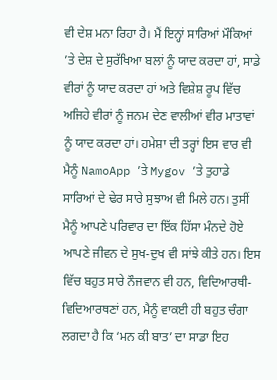ਵੀ ਦੇਸ਼ ਮਨਾ ਰਿਹਾ ਹੈ। ਮੈਂ ਇਨ੍ਹਾਂ ਸਾਰਿਆਂ ਮੌਕਿਆਂ ’ਤੇ ਦੇਸ਼ ਦੇ ਸੁਰੱਖਿਆ ਬਲਾਂ ਨੂੰ ਯਾਦ ਕਰਦਾ ਹਾਂ, ਸਾਡੇ ਵੀਰਾਂ ਨੂੰ ਯਾਦ ਕਰਦਾ ਹਾਂ ਅਤੇ ਵਿਸ਼ੇਸ਼ ਰੂਪ ਵਿੱਚ ਅਜਿਹੇ ਵੀਰਾਂ ਨੂੰ ਜਨਮ ਦੇਣ ਵਾਲੀਆਂ ਵੀਰ ਮਾਤਾਵਾਂ ਨੂੰ ਯਾਦ ਕਰਦਾ ਹਾਂ। ਹਮੇਸ਼ਾ ਦੀ ਤਰ੍ਹਾਂ ਇਸ ਵਾਰ ਵੀ ਮੈਨੂੰ NamoApp ’ਤੇ Mygov ’ਤੇ ਤੁਹਾਡੇ ਸਾਰਿਆਂ ਦੇ ਢੇਰ ਸਾਰੇ ਸੁਝਾਅ ਵੀ ਮਿਲੇ ਹਨ। ਤੁਸੀਂ ਮੈਨੂੰ ਆਪਣੇ ਪਰਿਵਾਰ ਦਾ ਇੱਕ ਹਿੱਸਾ ਮੰਨਦੇ ਹੋਏ ਆਪਣੇ ਜੀਵਨ ਦੇ ਸੁਖ-ਦੁਖ ਵੀ ਸਾਂਝੇ ਕੀਤੇ ਹਨ। ਇਸ ਵਿੱਚ ਬਹੁਤ ਸਾਰੇ ਨੌਜਵਾਨ ਵੀ ਹਨ, ਵਿਦਿਆਰਥੀ-ਵਿਦਿਆਰਥਣਾਂ ਹਨ, ਮੈਨੂੰ ਵਾਕਈ ਹੀ ਬਹੁਤ ਚੰਗਾ ਲਗਦਾ ਹੈ ਕਿ ‘ਮਨ ਕੀ ਬਾਤ’ ਦਾ ਸਾਡਾ ਇਹ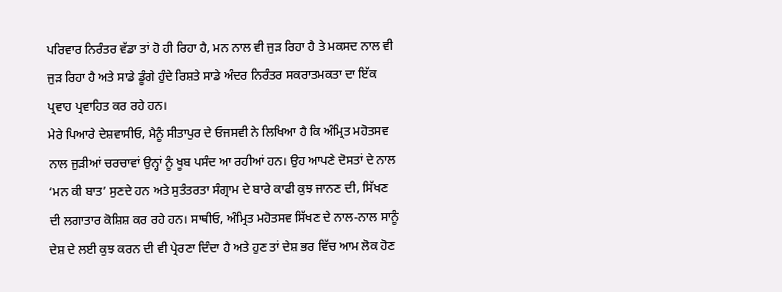ਪਰਿਵਾਰ ਨਿਰੰਤਰ ਵੱਡਾ ਤਾਂ ਹੋ ਹੀ ਰਿਹਾ ਹੈ, ਮਨ ਨਾਲ ਵੀ ਜੁੜ ਰਿਹਾ ਹੈ ਤੇ ਮਕਸਦ ਨਾਲ ਵੀ ਜੁੜ ਰਿਹਾ ਹੈ ਅਤੇ ਸਾਡੇ ਡੂੰਗੇ ਹੁੰਦੇ ਰਿਸ਼ਤੇ ਸਾਡੇ ਅੰਦਰ ਨਿਰੰਤਰ ਸਕਰਾਤਮਕਤਾ ਦਾ ਇੱਕ ਪ੍ਰਵਾਹ ਪ੍ਰਵਾਹਿਤ ਕਰ ਰਹੇ ਹਨ।
ਮੇਰੇ ਪਿਆਰੇ ਦੇਸ਼ਵਾਸੀਓ, ਮੈਨੂੰ ਸੀਤਾਪੁਰ ਦੇ ਓਜਸਵੀ ਨੇ ਲਿਖਿਆ ਹੈ ਕਿ ਅੰਮ੍ਰਿਤ ਮਹੋਤਸਵ ਨਾਲ ਜੁੜੀਆਂ ਚਰਚਾਵਾਂ ਉਨ੍ਹਾਂ ਨੂੰ ਖੂਬ ਪਸੰਦ ਆ ਰਹੀਆਂ ਹਨ। ਉਹ ਆਪਣੇ ਦੋਸਤਾਂ ਦੇ ਨਾਲ ‘ਮਨ ਕੀ ਬਾਤ’ ਸੁਣਦੇ ਹਨ ਅਤੇ ਸੁਤੰਤਰਤਾ ਸੰਗ੍ਰਾਮ ਦੇ ਬਾਰੇ ਕਾਫੀ ਕੁਝ ਜਾਨਣ ਦੀ, ਸਿੱਖਣ ਦੀ ਲਗਾਤਾਰ ਕੋਸ਼ਿਸ਼ ਕਰ ਰਹੇ ਹਨ। ਸਾਥੀਓ, ਅੰਮ੍ਰਿਤ ਮਹੋਤਸਵ ਸਿੱਖਣ ਦੇ ਨਾਲ-ਨਾਲ ਸਾਨੂੰ ਦੇਸ਼ ਦੇ ਲਈ ਕੁਝ ਕਰਨ ਦੀ ਵੀ ਪ੍ਰੇਰਣਾ ਦਿੰਦਾ ਹੈ ਅਤੇ ਹੁਣ ਤਾਂ ਦੇਸ਼ ਭਰ ਵਿੱਚ ਆਮ ਲੋਕ ਹੋਣ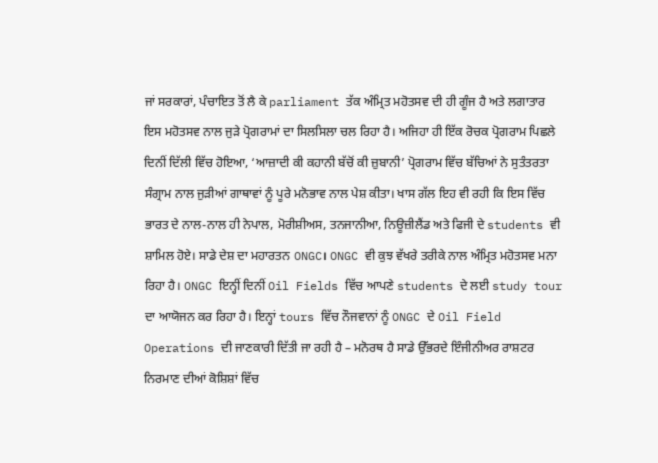ਜਾਂ ਸਰਕਾਰਾਂ, ਪੰਚਾਇਤ ਤੋਂ ਲੈ ਕੇ parliament ਤੱਕ ਅੰਮ੍ਰਿਤ ਮਹੋਤਸਵ ਦੀ ਹੀ ਗੂੰਜ ਹੈ ਅਤੇ ਲਗਾਤਾਰ ਇਸ ਮਹੋਤਸਵ ਨਾਲ ਜੁੜੇ ਪ੍ਰੋਗਰਾਮਾਂ ਦਾ ਸਿਲਸਿਲਾ ਚਲ ਰਿਹਾ ਹੈ। ਅਜਿਹਾ ਹੀ ਇੱਕ ਰੋਚਕ ਪ੍ਰੋਗਰਾਮ ਪਿਛਲੇ ਦਿਨੀਂ ਦਿੱਲੀ ਵਿੱਚ ਹੋਇਆ, ‘ਆਜ਼ਾਦੀ ਕੀ ਕਹਾਨੀ ਬੱਚੋਂ ਕੀ ਜ਼ੁਬਾਨੀ’ ਪ੍ਰੋਗਰਾਮ ਵਿੱਚ ਬੱਚਿਆਂ ਨੇ ਸੁਤੰਤਰਤਾ ਸੰਗ੍ਰਾਮ ਨਾਲ ਜੁੜੀਆਂ ਗਾਥਾਵਾਂ ਨੂੰ ਪੂਰੇ ਮਨੋਭਾਵ ਨਾਲ ਪੇਸ਼ ਕੀਤਾ। ਖਾਸ ਗੱਲ ਇਹ ਵੀ ਰਹੀ ਕਿ ਇਸ ਵਿੱਚ ਭਾਰਤ ਦੇ ਨਾਲ-ਨਾਲ ਹੀ ਨੇਪਾਲ, ਮੋਰੀਸ਼ੀਅਸ, ਤਨਜਾਨੀਆ, ਨਿਊਜ਼ੀਲੈਂਡ ਅਤੇ ਫਿਜੀ ਦੇ students ਵੀ ਸ਼ਾਮਿਲ ਹੋਏ। ਸਾਡੇ ਦੇਸ਼ ਦਾ ਮਹਾਰਤਨ ONGC। ONGC ਵੀ ਕੁਝ ਵੱਖਰੇ ਤਰੀਕੇ ਨਾਲ ਅੰਮ੍ਰਿਤ ਮਹੋਤਸਵ ਮਨਾ ਰਿਹਾ ਹੈ। ONGC ਇਨ੍ਹੀਂ ਦਿਨੀਂ Oil Fields ਵਿੱਚ ਆਪਣੇ students ਦੇ ਲਈ study tour ਦਾ ਆਯੋਜਨ ਕਰ ਰਿਹਾ ਹੈ। ਇਨ੍ਹਾਂ tours ਵਿੱਚ ਨੌਜਵਾਨਾਂ ਨੂੰ ONGC ਦੇ Oil Field Operations ਦੀ ਜਾਣਕਾਰੀ ਦਿੱਤੀ ਜਾ ਰਹੀ ਹੈ – ਮਨੋਰਥ ਹੈ ਸਾਡੇ ਉੱਭਰਦੇ ਇੰਜੀਨੀਅਰ ਰਾਸ਼ਟਰ ਨਿਰਮਾਣ ਦੀਆਂ ਕੋਸ਼ਿਸ਼ਾਂ ਵਿੱਚ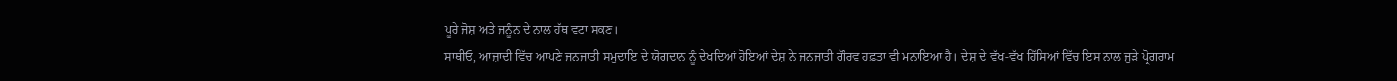ਪੂਰੇ ਜੋਸ਼ ਅਤੇ ਜਨੂੰਨ ਦੇ ਨਾਲ ਹੱਥ ਵਟਾ ਸਕਣ।
ਸਾਥੀਓ, ਆਜ਼ਾਦੀ ਵਿੱਚ ਆਪਣੇ ਜਨਜਾਤੀ ਸਮੁਦਾਇ ਦੇ ਯੋਗਦਾਨ ਨੂੰ ਦੇਖਦਿਆਂ ਹੋਇਆਂ ਦੇਸ਼ ਨੇ ਜਨਜਾਤੀ ਗੌਰਵ ਹਫ਼ਤਾ ਵੀ ਮਨਾਇਆ ਹੈ। ਦੇਸ਼ ਦੇ ਵੱਖ-ਵੱਖ ਹਿੱਸਿਆਂ ਵਿੱਚ ਇਸ ਨਾਲ ਜੁੜੇ ਪ੍ਰੋਗਰਾਮ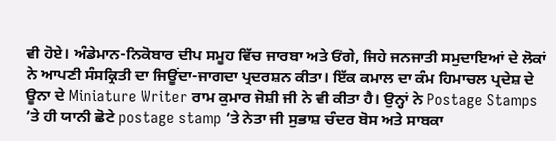ਵੀ ਹੋਏ। ਅੰਡੇਮਾਨ-ਨਿਕੋਬਾਰ ਦੀਪ ਸਮੂਹ ਵਿੱਚ ਜਾਰਬਾ ਅਤੇ ਓਂਗੇ, ਜਿਹੇ ਜਨਜਾਤੀ ਸਮੁਦਾਇਆਂ ਦੇ ਲੋਕਾਂ ਨੇ ਆਪਣੀ ਸੰਸਕ੍ਰਿਤੀ ਦਾ ਜਿਊਂਦਾ-ਜਾਗਦਾ ਪ੍ਰਦਰਸ਼ਨ ਕੀਤਾ। ਇੱਕ ਕਮਾਲ ਦਾ ਕੰਮ ਹਿਮਾਚਲ ਪ੍ਰਦੇਸ਼ ਦੇ ਊਨਾ ਦੇ Miniature Writer ਰਾਮ ਕੁਮਾਰ ਜੋਸ਼ੀ ਜੀ ਨੇ ਵੀ ਕੀਤਾ ਹੈ। ਉਨ੍ਹਾਂ ਨੇ Postage Stamps ’ਤੇ ਹੀ ਯਾਨੀ ਛੋਟੇ postage stamp ’ਤੇ ਨੇਤਾ ਜੀ ਸੁਭਾਸ਼ ਚੰਦਰ ਬੋਸ ਅਤੇ ਸਾਬਕਾ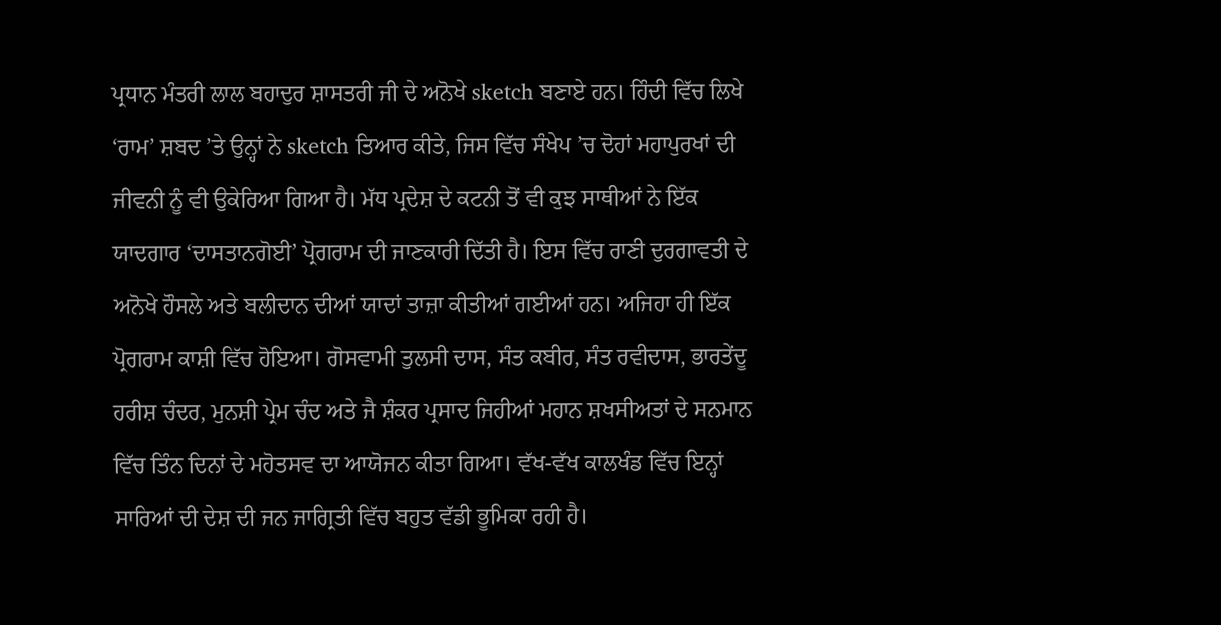ਪ੍ਰਧਾਨ ਮੰਤਰੀ ਲਾਲ ਬਹਾਦੁਰ ਸ਼ਾਸਤਰੀ ਜੀ ਦੇ ਅਨੋਖੇ sketch ਬਣਾਏ ਹਨ। ਹਿੰਦੀ ਵਿੱਚ ਲਿਖੇ ‘ਰਾਮ’ ਸ਼ਬਦ ’ਤੇ ਉਨ੍ਹਾਂ ਨੇ sketch ਤਿਆਰ ਕੀਤੇ, ਜਿਸ ਵਿੱਚ ਸੰਖੇਪ ’ਚ ਦੋਹਾਂ ਮਹਾਪੁਰਖਾਂ ਦੀ ਜੀਵਨੀ ਨੂੰ ਵੀ ਉਕੇਰਿਆ ਗਿਆ ਹੈ। ਮੱਧ ਪ੍ਰਦੇਸ਼ ਦੇ ਕਟਨੀ ਤੋਂ ਵੀ ਕੁਝ ਸਾਥੀਆਂ ਨੇ ਇੱਕ ਯਾਦਗਾਰ ‘ਦਾਸਤਾਨਗੋਈ’ ਪ੍ਰੋਗਰਾਮ ਦੀ ਜਾਣਕਾਰੀ ਦਿੱਤੀ ਹੈ। ਇਸ ਵਿੱਚ ਰਾਣੀ ਦੁਰਗਾਵਤੀ ਦੇ ਅਨੋਖੇ ਹੌਸਲੇ ਅਤੇ ਬਲੀਦਾਨ ਦੀਆਂ ਯਾਦਾਂ ਤਾਜ਼ਾ ਕੀਤੀਆਂ ਗਈਆਂ ਹਨ। ਅਜਿਹਾ ਹੀ ਇੱਕ ਪ੍ਰੋਗਰਾਮ ਕਾਸ਼ੀ ਵਿੱਚ ਹੋਇਆ। ਗੋਸਵਾਮੀ ਤੁਲਸੀ ਦਾਸ, ਸੰਤ ਕਬੀਰ, ਸੰਤ ਰਵੀਦਾਸ, ਭਾਰਤੇਂਦੂ ਹਰੀਸ਼ ਚੰਦਰ, ਮੁਨਸ਼ੀ ਪ੍ਰੇਮ ਚੰਦ ਅਤੇ ਜੈ ਸ਼ੰਕਰ ਪ੍ਰਸਾਦ ਜਿਹੀਆਂ ਮਹਾਨ ਸ਼ਖਸੀਅਤਾਂ ਦੇ ਸਨਮਾਨ ਵਿੱਚ ਤਿੰਨ ਦਿਨਾਂ ਦੇ ਮਹੋਤਸਵ ਦਾ ਆਯੋਜਨ ਕੀਤਾ ਗਿਆ। ਵੱਖ-ਵੱਖ ਕਾਲਖੰਡ ਵਿੱਚ ਇਨ੍ਹਾਂ ਸਾਰਿਆਂ ਦੀ ਦੇਸ਼ ਦੀ ਜਨ ਜਾਗ੍ਰਿਤੀ ਵਿੱਚ ਬਹੁਤ ਵੱਡੀ ਭੂਮਿਕਾ ਰਹੀ ਹੈ।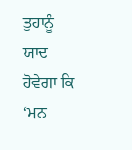ਤੁਹਾਨੂੰ ਯਾਦ ਹੋਵੇਗਾ ਕਿ ‘ਮਨ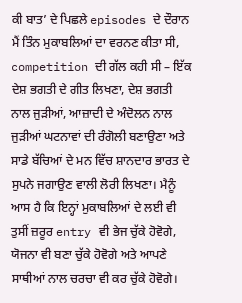ਕੀ ਬਾਤ’ ਦੇ ਪਿਛਲੇ episodes ਦੇ ਦੌਰਾਨ ਮੈਂ ਤਿੰਨ ਮੁਕਾਬਲਿਆਂ ਦਾ ਵਰਨਣ ਕੀਤਾ ਸੀ, competition ਦੀ ਗੱਲ ਕਹੀ ਸੀ – ਇੱਕ ਦੇਸ਼ ਭਗਤੀ ਦੇ ਗੀਤ ਲਿਖਣਾ, ਦੇਸ਼ ਭਗਤੀ ਨਾਲ ਜੁੜੀਆਂ, ਆਜ਼ਾਦੀ ਦੇ ਅੰਦੋਲਨ ਨਾਲ ਜੁੜੀਆਂ ਘਟਨਾਵਾਂ ਦੀ ਰੰਗੋਲੀ ਬਣਾਉਣਾ ਅਤੇ ਸਾਡੇ ਬੱਚਿਆਂ ਦੇ ਮਨ ਵਿੱਚ ਸ਼ਾਨਦਾਰ ਭਾਰਤ ਦੇ ਸੁਪਨੇ ਜਗਾਉਣ ਵਾਲੀ ਲੋਰੀ ਲਿਖਣਾ। ਮੈਨੂੰ ਆਸ ਹੈ ਕਿ ਇਨ੍ਹਾਂ ਮੁਕਾਬਲਿਆਂ ਦੇ ਲਈ ਵੀ ਤੁਸੀਂ ਜ਼ਰੂਰ entry ਵੀ ਭੇਜ ਚੁੱਕੇ ਹੋਵੋਗੇ, ਯੋਜਨਾ ਵੀ ਬਣਾ ਚੁੱਕੇ ਹੋਵੋਗੇ ਅਤੇ ਆਪਣੇ ਸਾਥੀਆਂ ਨਾਲ ਚਰਚਾ ਵੀ ਕਰ ਚੁੱਕੇ ਹੋਵੋਗੇ।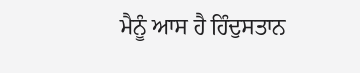ਮੈਨੂੰ ਆਸ ਹੈ ਹਿੰਦੁਸਤਾਨ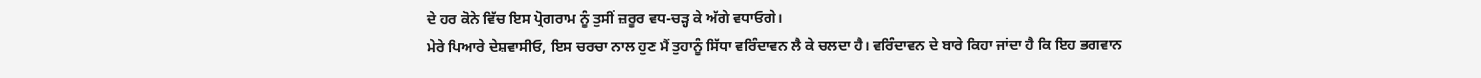ਦੇ ਹਰ ਕੋਨੇ ਵਿੱਚ ਇਸ ਪ੍ਰੋਗਰਾਮ ਨੂੰ ਤੁਸੀਂ ਜ਼ਰੂਰ ਵਧ-ਚੜ੍ਹ ਕੇ ਅੱਗੇ ਵਧਾਓਗੇ।
ਮੇਰੇ ਪਿਆਰੇ ਦੇਸ਼ਵਾਸੀਓ, ਇਸ ਚਰਚਾ ਨਾਲ ਹੁਣ ਮੈਂ ਤੁਹਾਨੂੰ ਸਿੱਧਾ ਵਰਿੰਦਾਵਨ ਲੈ ਕੇ ਚਲਦਾ ਹੈ। ਵਰਿੰਦਾਵਨ ਦੇ ਬਾਰੇ ਕਿਹਾ ਜਾਂਦਾ ਹੈ ਕਿ ਇਹ ਭਗਵਾਨ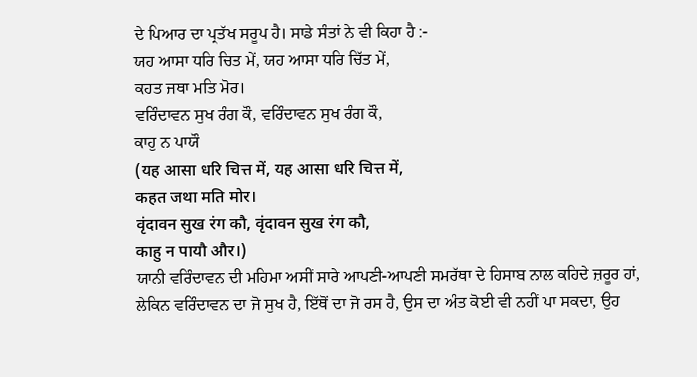ਦੇ ਪਿਆਰ ਦਾ ਪ੍ਰਤੱਖ ਸਰੂਪ ਹੈ। ਸਾਡੇ ਸੰਤਾਂ ਨੇ ਵੀ ਕਿਹਾ ਹੈ :-
ਯਹ ਆਸਾ ਧਰਿ ਚਿਤ ਮੇਂ, ਯਹ ਆਸਾ ਧਰਿ ਚਿੱਤ ਮੇਂ,
ਕਹਤ ਜਥਾ ਮਤਿ ਮੋਰ।
ਵਰਿੰਦਾਵਨ ਸੁਖ ਰੰਗ ਕੌ, ਵਰਿੰਦਾਵਨ ਸੁਖ ਰੰਗ ਕੌ,
ਕਾਹੁ ਨ ਪਾਯੌ
(यह आसा धरि चित्त में, यह आसा धरि चित्त में,
कहत जथा मति मोर।
वृंदावन सुख रंग कौ, वृंदावन सुख रंग कौ,
काहु न पायौ और।)
ਯਾਨੀ ਵਰਿੰਦਾਵਨ ਦੀ ਮਹਿਮਾ ਅਸੀਂ ਸਾਰੇ ਆਪਣੀ-ਆਪਣੀ ਸਮਰੱਥਾ ਦੇ ਹਿਸਾਬ ਨਾਲ ਕਹਿਦੇ ਜ਼ਰੂਰ ਹਾਂ, ਲੇਕਿਨ ਵਰਿੰਦਾਵਨ ਦਾ ਜੋ ਸੁਖ ਹੈ, ਇੱਥੋਂ ਦਾ ਜੋ ਰਸ ਹੈ, ਉਸ ਦਾ ਅੰਤ ਕੋਈ ਵੀ ਨਹੀਂ ਪਾ ਸਕਦਾ, ਉਹ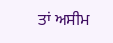ਤਾਂ ਅਸੀਮ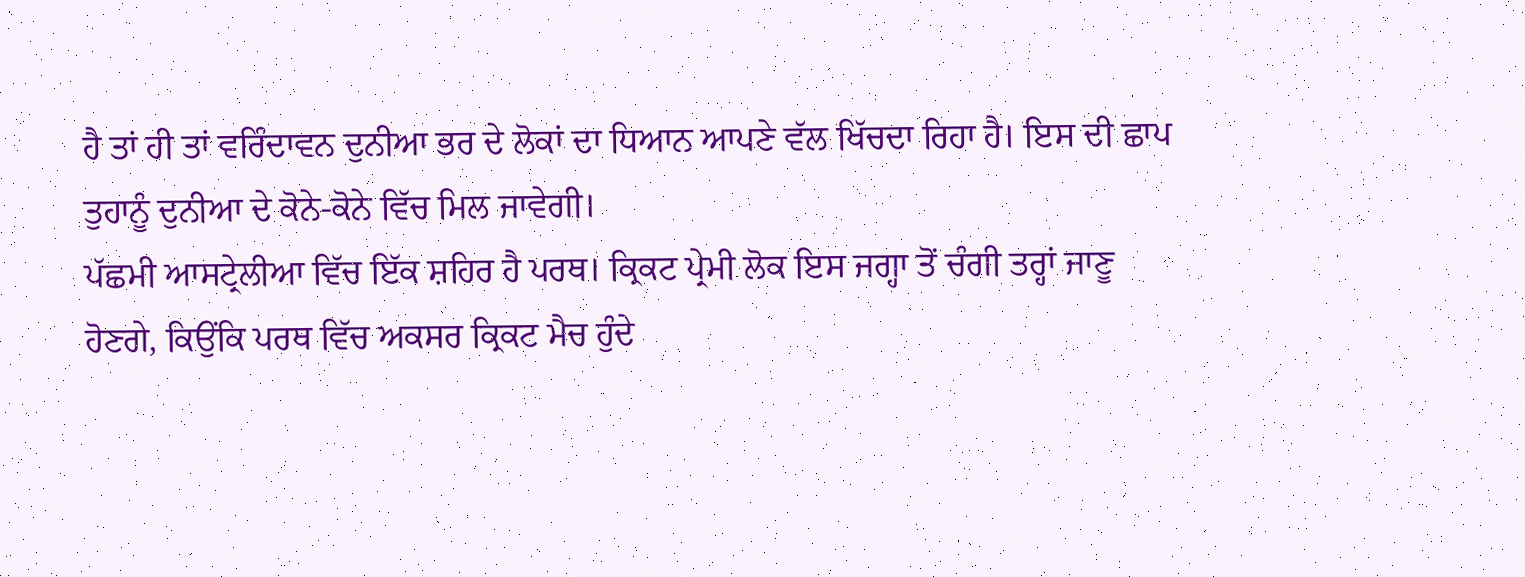ਹੈ ਤਾਂ ਹੀ ਤਾਂ ਵਰਿੰਦਾਵਨ ਦੁਨੀਆ ਭਰ ਦੇ ਲੋਕਾਂ ਦਾ ਧਿਆਨ ਆਪਣੇ ਵੱਲ ਖਿੱਚਦਾ ਰਿਹਾ ਹੈ। ਇਸ ਦੀ ਛਾਪ ਤੁਹਾਨੂੰ ਦੁਨੀਆ ਦੇ ਕੋਨੇ-ਕੋਨੇ ਵਿੱਚ ਮਿਲ ਜਾਵੇਗੀ।
ਪੱਛਮੀ ਆਸਟ੍ਰੇਲੀਆ ਵਿੱਚ ਇੱਕ ਸ਼ਹਿਰ ਹੈ ਪਰਥ। ਕ੍ਰਿਕਟ ਪ੍ਰੇਮੀ ਲੋਕ ਇਸ ਜਗ੍ਹਾ ਤੋਂ ਚੰਗੀ ਤਰ੍ਹਾਂ ਜਾਣੂ ਹੋਣਗੇ, ਕਿਉਂਕਿ ਪਰਥ ਵਿੱਚ ਅਕਸਰ ਕ੍ਰਿਕਟ ਮੈਚ ਹੁੰਦੇ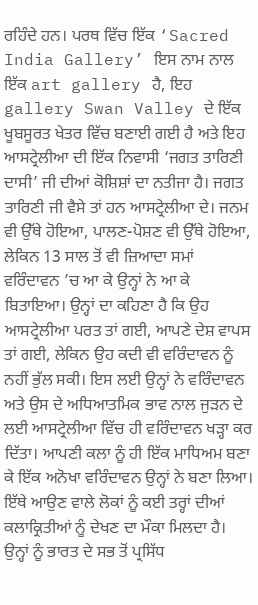ਰਹਿੰਦੇ ਹਨ। ਪਰਥ ਵਿੱਚ ਇੱਕ ‘Sacred India Gallery’ ਇਸ ਨਾਮ ਨਾਲ ਇੱਕ art gallery ਹੈ, ਇਹ gallery Swan Valley ਦੇ ਇੱਕ ਖੂਬਸੂਰਤ ਖੇਤਰ ਵਿੱਚ ਬਣਾਈ ਗਈ ਹੈ ਅਤੇ ਇਹ ਆਸਟ੍ਰੇਲੀਆ ਦੀ ਇੱਕ ਨਿਵਾਸੀ ‘ਜਗਤ ਤਾਰਿਣੀ ਦਾਸੀ’ ਜੀ ਦੀਆਂ ਕੋਸ਼ਿਸ਼ਾਂ ਦਾ ਨਤੀਜਾ ਹੈ। ਜਗਤ ਤਾਰਿਣੀ ਜੀ ਵੈਸੇ ਤਾਂ ਹਨ ਆਸਟ੍ਰੇਲੀਆ ਦੇ। ਜਨਮ ਵੀ ਉੱਥੇ ਹੋਇਆ, ਪਾਲਣ-ਪੋਸ਼ਣ ਵੀ ਉੱਥੇ ਹੋਇਆ, ਲੇਕਿਨ 13 ਸਾਲ ਤੋਂ ਵੀ ਜ਼ਿਆਦਾ ਸਮਾਂ ਵਰਿੰਦਾਵਨ ’ਚ ਆ ਕੇ ਉਨ੍ਹਾਂ ਨੇ ਆ ਕੇ ਬਿਤਾਇਆ। ਉਨ੍ਹਾਂ ਦਾ ਕਹਿਣਾ ਹੈ ਕਿ ਉਹ ਆਸਟ੍ਰੇਲੀਆ ਪਰਤ ਤਾਂ ਗਈ, ਆਪਣੇ ਦੇਸ਼ ਵਾਪਸ ਤਾਂ ਗਈ, ਲੇਕਿਨ ਉਹ ਕਦੀ ਵੀ ਵਰਿੰਦਾਵਨ ਨੂੰ ਨਹੀਂ ਭੁੱਲ ਸਕੀ। ਇਸ ਲਈ ਉਨ੍ਹਾਂ ਨੇ ਵਰਿੰਦਾਵਨ ਅਤੇ ਉਸ ਦੇ ਅਧਿਆਤਮਿਕ ਭਾਵ ਨਾਲ ਜੁੜਨ ਦੇ ਲਈ ਆਸਟ੍ਰੇਲੀਆ ਵਿੱਚ ਹੀ ਵਰਿੰਦਾਵਨ ਖੜ੍ਹਾ ਕਰ ਦਿੱਤਾ। ਆਪਣੀ ਕਲਾ ਨੂੰ ਹੀ ਇੱਕ ਮਾਧਿਅਮ ਬਣਾ ਕੇ ਇੱਕ ਅਨੋਖਾ ਵਰਿੰਦਾਵਨ ਉਨ੍ਹਾਂ ਨੇ ਬਣਾ ਲਿਆ। ਇੱਥੇ ਆਉਣ ਵਾਲੇ ਲੋਕਾਂ ਨੂੰ ਕਈ ਤਰ੍ਹਾਂ ਦੀਆਂ ਕਲਾਕ੍ਰਿਤੀਆਂ ਨੂੰ ਦੇਖਣ ਦਾ ਮੌਕਾ ਮਿਲਦਾ ਹੈ। ਉਨ੍ਹਾਂ ਨੂੰ ਭਾਰਤ ਦੇ ਸਭ ਤੋਂ ਪ੍ਰਸਿੱਧ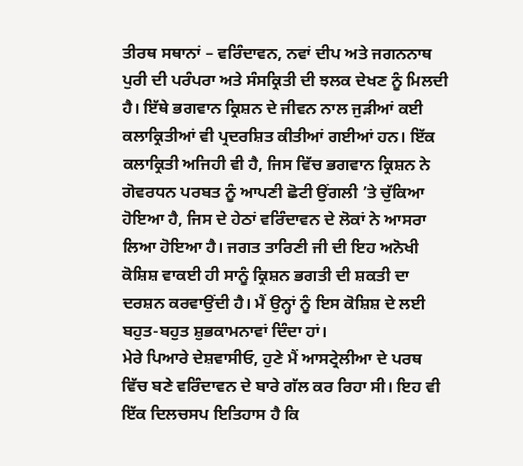ਤੀਰਥ ਸਥਾਨਾਂ – ਵਰਿੰਦਾਵਨ, ਨਵਾਂ ਦੀਪ ਅਤੇ ਜਗਨਨਾਥ ਪੁਰੀ ਦੀ ਪਰੰਪਰਾ ਅਤੇ ਸੰਸਕ੍ਰਿਤੀ ਦੀ ਝਲਕ ਦੇਖਣ ਨੂੰ ਮਿਲਦੀ ਹੈ। ਇੱਥੇ ਭਗਵਾਨ ਕ੍ਰਿਸ਼ਨ ਦੇ ਜੀਵਨ ਨਾਲ ਜੁੜੀਆਂ ਕਈ ਕਲਾਕ੍ਰਿਤੀਆਂ ਵੀ ਪ੍ਰਦਰਸ਼ਿਤ ਕੀਤੀਆਂ ਗਈਆਂ ਹਨ। ਇੱਕ ਕਲਾਕ੍ਰਿਤੀ ਅਜਿਹੀ ਵੀ ਹੈ, ਜਿਸ ਵਿੱਚ ਭਗਵਾਨ ਕ੍ਰਿਸ਼ਨ ਨੇ ਗੋਵਰਧਨ ਪਰਬਤ ਨੂੰ ਆਪਣੀ ਛੋਟੀ ਉਂਗਲੀ ’ਤੇ ਚੁੱਕਿਆ ਹੋਇਆ ਹੈ, ਜਿਸ ਦੇ ਹੇਠਾਂ ਵਰਿੰਦਾਵਨ ਦੇ ਲੋਕਾਂ ਨੇ ਆਸਰਾ ਲਿਆ ਹੋਇਆ ਹੈ। ਜਗਤ ਤਾਰਿਣੀ ਜੀ ਦੀ ਇਹ ਅਨੋਖੀ ਕੋਸ਼ਿਸ਼ ਵਾਕਈ ਹੀ ਸਾਨੂੰ ਕ੍ਰਿਸ਼ਨ ਭਗਤੀ ਦੀ ਸ਼ਕਤੀ ਦਾ ਦਰਸ਼ਨ ਕਰਵਾਉਂਦੀ ਹੈ। ਮੈਂ ਉਨ੍ਹਾਂ ਨੂੰ ਇਸ ਕੋਸ਼ਿਸ਼ ਦੇ ਲਈ ਬਹੁਤ-ਬਹੁਤ ਸ਼ੁਭਕਾਮਨਾਵਾਂ ਦਿੰਦਾ ਹਾਂ।
ਮੇਰੇ ਪਿਆਰੇ ਦੇਸ਼ਵਾਸੀਓ, ਹੁਣੇ ਮੈਂ ਆਸਟ੍ਰੇਲੀਆ ਦੇ ਪਰਥ ਵਿੱਚ ਬਣੇ ਵਰਿੰਦਾਵਨ ਦੇ ਬਾਰੇ ਗੱਲ ਕਰ ਰਿਹਾ ਸੀ। ਇਹ ਵੀ ਇੱਕ ਦਿਲਚਸਪ ਇਤਿਹਾਸ ਹੈ ਕਿ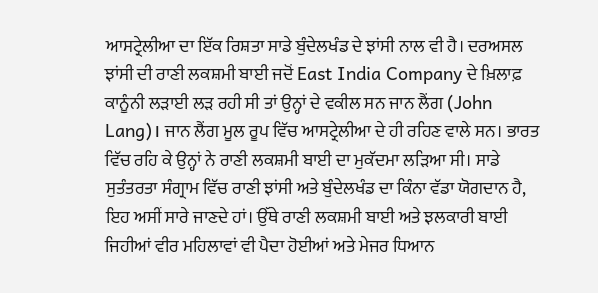ਆਸਟ੍ਰੇਲੀਆ ਦਾ ਇੱਕ ਰਿਸ਼ਤਾ ਸਾਡੇ ਬੁੰਦੇਲਖੰਡ ਦੇ ਝਾਂਸੀ ਨਾਲ ਵੀ ਹੈ। ਦਰਅਸਲ ਝਾਂਸੀ ਦੀ ਰਾਣੀ ਲਕਸ਼ਮੀ ਬਾਈ ਜਦੋਂ East India Company ਦੇ ਖ਼ਿਲਾਫ਼ ਕਾਨੂੰਨੀ ਲੜਾਈ ਲੜ ਰਹੀ ਸੀ ਤਾਂ ਉਨ੍ਹਾਂ ਦੇ ਵਕੀਲ ਸਨ ਜਾਨ ਲੈਂਗ (John Lang)। ਜਾਨ ਲੈਂਗ ਮੂਲ ਰੂਪ ਵਿੱਚ ਆਸਟ੍ਰੇਲੀਆ ਦੇ ਹੀ ਰਹਿਣ ਵਾਲੇ ਸਨ। ਭਾਰਤ ਵਿੱਚ ਰਹਿ ਕੇ ਉਨ੍ਹਾਂ ਨੇ ਰਾਣੀ ਲਕਸ਼ਮੀ ਬਾਈ ਦਾ ਮੁਕੱਦਮਾ ਲੜਿਆ ਸੀ। ਸਾਡੇ ਸੁਤੰਤਰਤਾ ਸੰਗ੍ਰਾਮ ਵਿੱਚ ਰਾਣੀ ਝਾਂਸੀ ਅਤੇ ਬੁੰਦੇਲਖੰਡ ਦਾ ਕਿੰਨਾ ਵੱਡਾ ਯੋਗਦਾਨ ਹੈ, ਇਹ ਅਸੀਂ ਸਾਰੇ ਜਾਣਦੇ ਹਾਂ। ਉੱਥੇ ਰਾਣੀ ਲਕਸ਼ਮੀ ਬਾਈ ਅਤੇ ਝਲਕਾਰੀ ਬਾਈ ਜਿਹੀਆਂ ਵੀਰ ਮਹਿਲਾਵਾਂ ਵੀ ਪੈਦਾ ਹੋਈਆਂ ਅਤੇ ਮੇਜਰ ਧਿਆਨ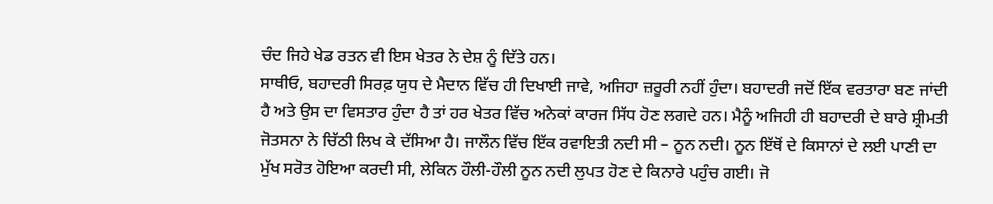ਚੰਦ ਜਿਹੇ ਖੇਡ ਰਤਨ ਵੀ ਇਸ ਖੇਤਰ ਨੇ ਦੇਸ਼ ਨੂੰ ਦਿੱਤੇ ਹਨ।
ਸਾਥੀਓ, ਬਹਾਦਰੀ ਸਿਰਫ਼ ਯੁਧ ਦੇ ਮੈਦਾਨ ਵਿੱਚ ਹੀ ਦਿਖਾਈ ਜਾਵੇ, ਅਜਿਹਾ ਜ਼ਰੂਰੀ ਨਹੀਂ ਹੁੰਦਾ। ਬਹਾਦਰੀ ਜਦੋਂ ਇੱਕ ਵਰਤਾਰਾ ਬਣ ਜਾਂਦੀ ਹੈ ਅਤੇ ਉਸ ਦਾ ਵਿਸਤਾਰ ਹੁੰਦਾ ਹੈ ਤਾਂ ਹਰ ਖੇਤਰ ਵਿੱਚ ਅਨੇਕਾਂ ਕਾਰਜ ਸਿੱਧ ਹੋਣ ਲਗਦੇ ਹਨ। ਮੈਨੂੰ ਅਜਿਹੀ ਹੀ ਬਹਾਦਰੀ ਦੇ ਬਾਰੇ ਸ਼੍ਰੀਮਤੀ ਜੋਤਸਨਾ ਨੇ ਚਿੱਠੀ ਲਿਖ ਕੇ ਦੱਸਿਆ ਹੈ। ਜਾਲੌਨ ਵਿੱਚ ਇੱਕ ਰਵਾਇਤੀ ਨਦੀ ਸੀ – ਨੂਨ ਨਦੀ। ਨੂਨ ਇੱਥੋਂ ਦੇ ਕਿਸਾਨਾਂ ਦੇ ਲਈ ਪਾਣੀ ਦਾ ਮੁੱਖ ਸਰੋਤ ਹੋਇਆ ਕਰਦੀ ਸੀ, ਲੇਕਿਨ ਹੌਲੀ-ਹੌਲੀ ਨੂਨ ਨਦੀ ਲੁਪਤ ਹੋਣ ਦੇ ਕਿਨਾਰੇ ਪਹੁੰਚ ਗਈ। ਜੋ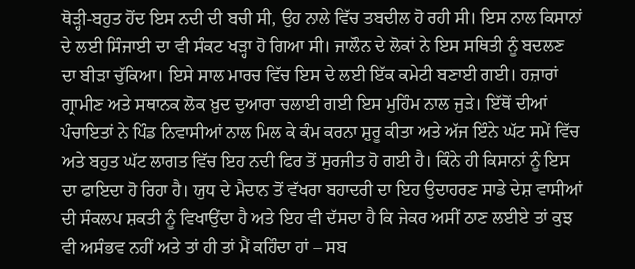ਥੋੜ੍ਹੀ-ਬਹੁਤ ਹੋਂਦ ਇਸ ਨਦੀ ਦੀ ਬਚੀ ਸੀ, ਉਹ ਨਾਲੇ ਵਿੱਚ ਤਬਦੀਲ ਹੋ ਰਹੀ ਸੀ। ਇਸ ਨਾਲ ਕਿਸਾਨਾਂ ਦੇ ਲਈ ਸਿੰਜਾਈ ਦਾ ਵੀ ਸੰਕਟ ਖੜ੍ਹਾ ਹੋ ਗਿਆ ਸੀ। ਜਾਲੌਨ ਦੇ ਲੋਕਾਂ ਨੇ ਇਸ ਸਥਿਤੀ ਨੂੰ ਬਦਲਣ ਦਾ ਬੀੜਾ ਚੁੱਕਿਆ। ਇਸੇ ਸਾਲ ਮਾਰਚ ਵਿੱਚ ਇਸ ਦੇ ਲਈ ਇੱਕ ਕਮੇਟੀ ਬਣਾਈ ਗਈ। ਹਜ਼ਾਰਾਂ ਗ੍ਰਾਮੀਣ ਅਤੇ ਸਥਾਨਕ ਲੋਕ ਖ਼ੁਦ ਦੁਆਰਾ ਚਲਾਈ ਗਈ ਇਸ ਮੁਹਿੰਮ ਨਾਲ ਜੁੜੇ। ਇੱਥੋਂ ਦੀਆਂ ਪੰਚਾਇਤਾਂ ਨੇ ਪਿੰਡ ਨਿਵਾਸੀਆਂ ਨਾਲ ਮਿਲ ਕੇ ਕੰਮ ਕਰਨਾ ਸ਼ੁਰੂ ਕੀਤਾ ਅਤੇ ਅੱਜ ਇੰਨੇ ਘੱਟ ਸਮੇਂ ਵਿੱਚ ਅਤੇ ਬਹੁਤ ਘੱਟ ਲਾਗਤ ਵਿੱਚ ਇਹ ਨਦੀ ਫਿਰ ਤੋਂ ਸੁਰਜੀਤ ਹੋ ਗਈ ਹੈ। ਕਿੰਨੇ ਹੀ ਕਿਸਾਨਾਂ ਨੂੰ ਇਸ ਦਾ ਫਾਇਦਾ ਹੋ ਰਿਹਾ ਹੈ। ਯੁਧ ਦੇ ਮੈਦਾਨ ਤੋਂ ਵੱਖਰਾ ਬਹਾਦਰੀ ਦਾ ਇਹ ਉਦਾਹਰਣ ਸਾਡੇ ਦੇਸ਼ ਵਾਸੀਆਂ ਦੀ ਸੰਕਲਪ ਸ਼ਕਤੀ ਨੂੰ ਵਿਖਾਉਂਦਾ ਹੈ ਅਤੇ ਇਹ ਵੀ ਦੱਸਦਾ ਹੈ ਕਿ ਜੇਕਰ ਅਸੀਂ ਠਾਣ ਲਈਏ ਤਾਂ ਕੁਝ ਵੀ ਅਸੰਭਵ ਨਹੀਂ ਅਤੇ ਤਾਂ ਹੀ ਤਾਂ ਮੈਂ ਕਹਿੰਦਾ ਹਾਂ – ਸਬ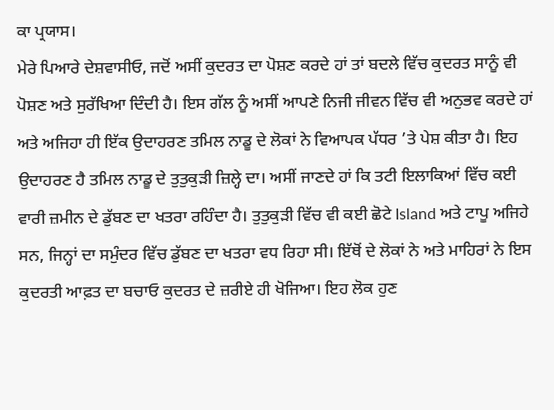ਕਾ ਪ੍ਰਯਾਸ।
ਮੇਰੇ ਪਿਆਰੇ ਦੇਸ਼ਵਾਸੀਓ, ਜਦੋਂ ਅਸੀਂ ਕੁਦਰਤ ਦਾ ਪੋਸ਼ਣ ਕਰਦੇ ਹਾਂ ਤਾਂ ਬਦਲੇ ਵਿੱਚ ਕੁਦਰਤ ਸਾਨੂੰ ਵੀ ਪੋਸ਼ਣ ਅਤੇ ਸੁਰੱਖਿਆ ਦਿੰਦੀ ਹੈ। ਇਸ ਗੱਲ ਨੂੰ ਅਸੀਂ ਆਪਣੇ ਨਿਜੀ ਜੀਵਨ ਵਿੱਚ ਵੀ ਅਨੁਭਵ ਕਰਦੇ ਹਾਂ ਅਤੇ ਅਜਿਹਾ ਹੀ ਇੱਕ ਉਦਾਹਰਣ ਤਮਿਲ ਨਾਡੂ ਦੇ ਲੋਕਾਂ ਨੇ ਵਿਆਪਕ ਪੱਧਰ ’ਤੇ ਪੇਸ਼ ਕੀਤਾ ਹੈ। ਇਹ ਉਦਾਹਰਣ ਹੈ ਤਮਿਲ ਨਾਡੂ ਦੇ ਤੁਤੁਕੁੜੀ ਜ਼ਿਲ੍ਹੇ ਦਾ। ਅਸੀਂ ਜਾਣਦੇ ਹਾਂ ਕਿ ਤਟੀ ਇਲਾਕਿਆਂ ਵਿੱਚ ਕਈ ਵਾਰੀ ਜ਼ਮੀਨ ਦੇ ਡੁੱਬਣ ਦਾ ਖਤਰਾ ਰਹਿੰਦਾ ਹੈ। ਤੁਤੁਕੁੜੀ ਵਿੱਚ ਵੀ ਕਈ ਛੋਟੇ Island ਅਤੇ ਟਾਪੂ ਅਜਿਹੇ ਸਨ, ਜਿਨ੍ਹਾਂ ਦਾ ਸਮੁੰਦਰ ਵਿੱਚ ਡੁੱਬਣ ਦਾ ਖਤਰਾ ਵਧ ਰਿਹਾ ਸੀ। ਇੱਥੋਂ ਦੇ ਲੋਕਾਂ ਨੇ ਅਤੇ ਮਾਹਿਰਾਂ ਨੇ ਇਸ ਕੁਦਰਤੀ ਆਫ਼ਤ ਦਾ ਬਚਾਓ ਕੁਦਰਤ ਦੇ ਜ਼ਰੀਏ ਹੀ ਖੋਜਿਆ। ਇਹ ਲੋਕ ਹੁਣ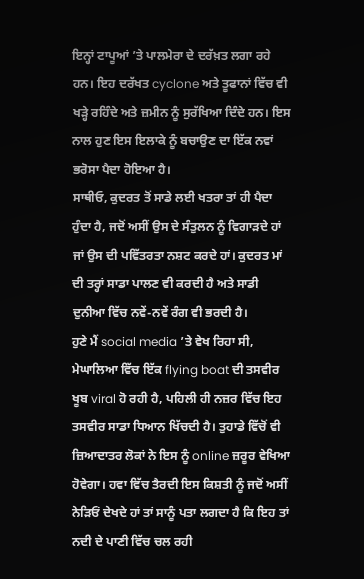ਇਨ੍ਹਾਂ ਟਾਪੂਆਂ ’ਤੇ ਪਾਲਮੇਰਾ ਦੇ ਦਰੱਖ਼ਤ ਲਗਾ ਰਹੇ ਹਨ। ਇਹ ਦਰੱਖਤ cyclone ਅਤੇ ਤੂਫਾਨਾਂ ਵਿੱਚ ਵੀ ਖੜ੍ਹੇ ਰਹਿੰਦੇ ਅਤੇ ਜ਼ਮੀਨ ਨੂੰ ਸੁਰੱਖਿਆ ਦਿੰਦੇ ਹਨ। ਇਸ ਨਾਲ ਹੁਣ ਇਸ ਇਲਾਕੇ ਨੂੰ ਬਚਾਉਣ ਦਾ ਇੱਕ ਨਵਾਂ ਭਰੋਸਾ ਪੈਦਾ ਹੋਇਆ ਹੈ।
ਸਾਥੀਓ, ਕੁਦਰਤ ਤੋਂ ਸਾਡੇ ਲਈ ਖਤਰਾ ਤਾਂ ਹੀ ਪੈਦਾ ਹੁੰਦਾ ਹੈ, ਜਦੋਂ ਅਸੀਂ ਉਸ ਦੇ ਸੰਤੁਲਨ ਨੂੰ ਵਿਗਾੜਦੇ ਹਾਂ ਜਾਂ ਉਸ ਦੀ ਪਵਿੱਤਰਤਾ ਨਸ਼ਟ ਕਰਦੇ ਹਾਂ। ਕੁਦਰਤ ਮਾਂ ਦੀ ਤਰ੍ਹਾਂ ਸਾਡਾ ਪਾਲਣ ਵੀ ਕਰਦੀ ਹੈ ਅਤੇ ਸਾਡੀ ਦੁਨੀਆ ਵਿੱਚ ਨਵੇਂ-ਨਵੇਂ ਰੰਗ ਵੀ ਭਰਦੀ ਹੈ।
ਹੁਣੇ ਮੈਂ social media ’ਤੇ ਵੇਖ ਰਿਹਾ ਸੀ, ਮੇਘਾਲਿਆ ਵਿੱਚ ਇੱਕ flying boat ਦੀ ਤਸਵੀਰ ਖੂਬ viral ਹੋ ਰਹੀ ਹੈ, ਪਹਿਲੀ ਹੀ ਨਜ਼ਰ ਵਿੱਚ ਇਹ ਤਸਵੀਰ ਸਾਡਾ ਧਿਆਨ ਖਿੱਚਦੀ ਹੈ। ਤੁਹਾਡੇ ਵਿੱਚੋਂ ਵੀ ਜ਼ਿਆਦਾਤਰ ਲੋਕਾਂ ਨੇ ਇਸ ਨੂੰ online ਜ਼ਰੂਰ ਵੇਖਿਆ ਹੋਵੇਗਾ। ਹਵਾ ਵਿੱਚ ਤੈਰਦੀ ਇਸ ਕਿਸ਼ਤੀ ਨੂੰ ਜਦੋਂ ਅਸੀਂ ਨੇੜਿਓਂ ਦੇਖਦੇ ਹਾਂ ਤਾਂ ਸਾਨੂੰ ਪਤਾ ਲਗਦਾ ਹੈ ਕਿ ਇਹ ਤਾਂ ਨਦੀ ਦੇ ਪਾਣੀ ਵਿੱਚ ਚਲ ਰਹੀ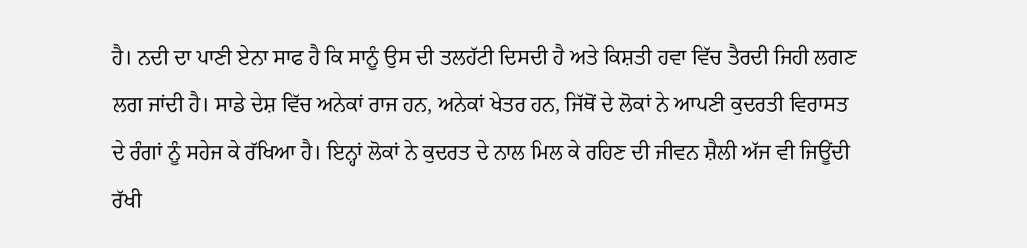ਹੈ। ਨਦੀ ਦਾ ਪਾਣੀ ਏਨਾ ਸਾਫ ਹੈ ਕਿ ਸਾਨੂੰ ਉਸ ਦੀ ਤਲਹੱਟੀ ਦਿਸਦੀ ਹੈ ਅਤੇ ਕਿਸ਼ਤੀ ਹਵਾ ਵਿੱਚ ਤੈਰਦੀ ਜਿਹੀ ਲਗਣ ਲਗ ਜਾਂਦੀ ਹੈ। ਸਾਡੇ ਦੇਸ਼ ਵਿੱਚ ਅਨੇਕਾਂ ਰਾਜ ਹਨ, ਅਨੇਕਾਂ ਖੇਤਰ ਹਨ, ਜਿੱਥੋਂ ਦੇ ਲੋਕਾਂ ਨੇ ਆਪਣੀ ਕੁਦਰਤੀ ਵਿਰਾਸਤ ਦੇ ਰੰਗਾਂ ਨੂੰ ਸਹੇਜ ਕੇ ਰੱਖਿਆ ਹੈ। ਇਨ੍ਹਾਂ ਲੋਕਾਂ ਨੇ ਕੁਦਰਤ ਦੇ ਨਾਲ ਮਿਲ ਕੇ ਰਹਿਣ ਦੀ ਜੀਵਨ ਸ਼ੈਲੀ ਅੱਜ ਵੀ ਜਿਊਂਦੀ ਰੱਖੀ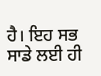ਹੈ। ਇਹ ਸਭ ਸਾਡੇ ਲਈ ਹੀ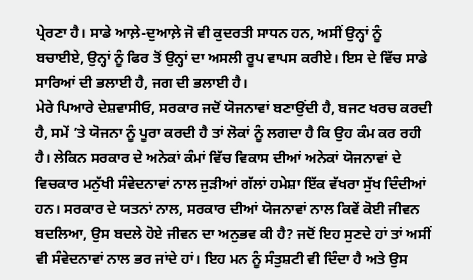ਪ੍ਰੇਰਣਾ ਹੈ। ਸਾਡੇ ਆਲ਼ੇ-ਦੁਆਲ਼ੇ ਜੋ ਵੀ ਕੁਦਰਤੀ ਸਾਧਨ ਹਨ, ਅਸੀਂ ਉਨ੍ਹਾਂ ਨੂੰ ਬਚਾਈਏ, ਉਨ੍ਹਾਂ ਨੂੰ ਫਿਰ ਤੋਂ ਉਨ੍ਹਾਂ ਦਾ ਅਸਲੀ ਰੂਪ ਵਾਪਸ ਕਰੀਏ। ਇਸ ਦੇ ਵਿੱਚ ਸਾਡੇ ਸਾਰਿਆਂ ਦੀ ਭਲਾਈ ਹੈ, ਜਗ ਦੀ ਭਲਾਈ ਹੈ।
ਮੇਰੇ ਪਿਆਰੇ ਦੇਸ਼ਵਾਸੀਓ, ਸਰਕਾਰ ਜਦੋਂ ਯੋਜਨਾਵਾਂ ਬਣਾਉਂਦੀ ਹੈ, ਬਜਟ ਖਰਚ ਕਰਦੀ ਹੈ, ਸਮੇਂ ’ਤੇ ਯੋਜਨਾ ਨੂੰ ਪੂਰਾ ਕਰਦੀ ਹੈ ਤਾਂ ਲੋਕਾਂ ਨੂੰ ਲਗਦਾ ਹੈ ਕਿ ਉਹ ਕੰਮ ਕਰ ਰਹੀ ਹੈ। ਲੇਕਿਨ ਸਰਕਾਰ ਦੇ ਅਨੇਕਾਂ ਕੰਮਾਂ ਵਿੱਚ ਵਿਕਾਸ ਦੀਆਂ ਅਨੇਕਾਂ ਯੋਜਨਾਵਾਂ ਦੇ ਵਿਚਕਾਰ ਮਨੁੱਖੀ ਸੰਵੇਦਨਾਵਾਂ ਨਾਲ ਜੁੜੀਆਂ ਗੱਲਾਂ ਹਮੇਸ਼ਾ ਇੱਕ ਵੱਖਰਾ ਸੁੱਖ ਦਿੰਦੀਆਂ ਹਨ। ਸਰਕਾਰ ਦੇ ਯਤਨਾਂ ਨਾਲ, ਸਰਕਾਰ ਦੀਆਂ ਯੋਜਨਾਵਾਂ ਨਾਲ ਕਿਵੇਂ ਕੋਈ ਜੀਵਨ ਬਦਲਿਆ, ਉਸ ਬਦਲੇ ਹੋਏ ਜੀਵਨ ਦਾ ਅਨੁਭਵ ਕੀ ਹੈ? ਜਦੋਂ ਇਹ ਸੁਣਦੇ ਹਾਂ ਤਾਂ ਅਸੀਂ ਵੀ ਸੰਵੇਦਨਾਵਾਂ ਨਾਲ ਭਰ ਜਾਂਦੇ ਹਾਂ। ਇਹ ਮਨ ਨੂੰ ਸੰਤੁਸ਼ਟੀ ਵੀ ਦਿੰਦਾ ਹੈ ਅਤੇ ਉਸ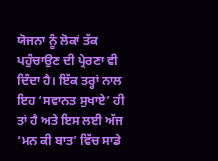ਯੋਜਨਾ ਨੂੰ ਲੋਕਾਂ ਤੱਕ ਪਹੁੰਚਾਉਣ ਦੀ ਪ੍ਰੇਰਣਾ ਵੀ ਦਿੰਦਾ ਹੈ। ਇੱਕ ਤਰ੍ਹਾਂ ਨਾਲ ਇਹ ‘ਸਵਾਨਤ ਸੁਖਾਏ’ ਹੀ ਤਾਂ ਹੈ ਅਤੇ ਇਸ ਲਈ ਅੱਜ ‘ਮਨ ਕੀ ਬਾਤ’ ਵਿੱਚ ਸਾਡੇ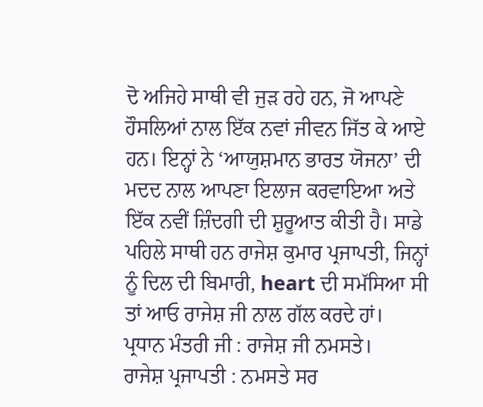ਦੋ ਅਜਿਹੇ ਸਾਥੀ ਵੀ ਜੁੜ ਰਹੇ ਹਨ, ਜੋ ਆਪਣੇ ਹੌਸਲਿਆਂ ਨਾਲ ਇੱਕ ਨਵਾਂ ਜੀਵਨ ਜਿੱਤ ਕੇ ਆਏ ਹਨ। ਇਨ੍ਹਾਂ ਨੇ ‘ਆਯੁਸ਼ਮਾਨ ਭਾਰਤ ਯੋਜਨਾ’ ਦੀ ਮਦਦ ਨਾਲ ਆਪਣਾ ਇਲਾਜ ਕਰਵਾਇਆ ਅਤੇ ਇੱਕ ਨਵੀਂ ਜ਼ਿੰਦਗੀ ਦੀ ਸ਼ੁਰੂਆਤ ਕੀਤੀ ਹੈ। ਸਾਡੇ ਪਹਿਲੇ ਸਾਥੀ ਹਨ ਰਾਜੇਸ਼ ਕੁਮਾਰ ਪ੍ਰਜਾਪਤੀ, ਜਿਨ੍ਹਾਂ ਨੂੰ ਦਿਲ ਦੀ ਬਿਮਾਰੀ, heart ਦੀ ਸਮੱਸਿਆ ਸੀ ਤਾਂ ਆਓ ਰਾਜੇਸ਼ ਜੀ ਨਾਲ ਗੱਲ ਕਰਦੇ ਹਾਂ।
ਪ੍ਰਧਾਨ ਮੰਤਰੀ ਜੀ : ਰਾਜੇਸ਼ ਜੀ ਨਮਸਤੇ।
ਰਾਜੇਸ਼ ਪ੍ਰਜਾਪਤੀ : ਨਮਸਤੇ ਸਰ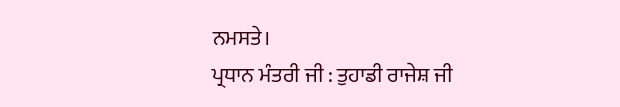ਨਮਸਤੇ।
ਪ੍ਰਧਾਨ ਮੰਤਰੀ ਜੀ : ਤੁਹਾਡੀ ਰਾਜੇਸ਼ ਜੀ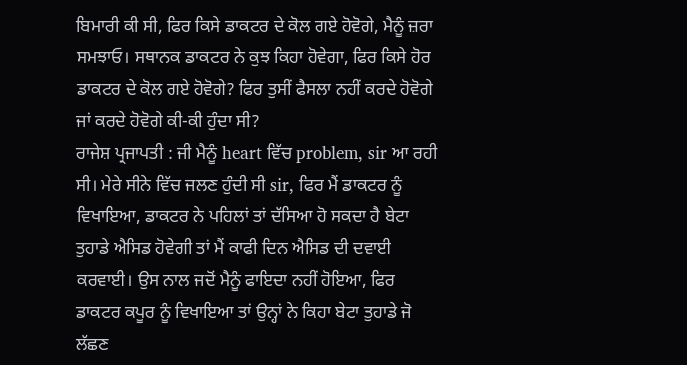ਬਿਮਾਰੀ ਕੀ ਸੀ, ਫਿਰ ਕਿਸੇ ਡਾਕਟਰ ਦੇ ਕੋਲ ਗਏ ਹੋਵੋਗੇ, ਮੈਨੂੰ ਜ਼ਰਾ ਸਮਝਾਓ। ਸਥਾਨਕ ਡਾਕਟਰ ਨੇ ਕੁਝ ਕਿਹਾ ਹੋਵੇਗਾ, ਫਿਰ ਕਿਸੇ ਹੋਰ ਡਾਕਟਰ ਦੇ ਕੋਲ ਗਏ ਹੋਵੋਗੇ? ਫਿਰ ਤੁਸੀਂ ਫੈਸਲਾ ਨਹੀਂ ਕਰਦੇ ਹੋਵੋਗੇ ਜਾਂ ਕਰਦੇ ਹੋਵੋਗੇ ਕੀ-ਕੀ ਹੁੰਦਾ ਸੀ?
ਰਾਜੇਸ਼ ਪ੍ਰਜਾਪਤੀ : ਜੀ ਮੈਨੂੰ heart ਵਿੱਚ problem, sir ਆ ਰਹੀ ਸੀ। ਮੇਰੇ ਸੀਨੇ ਵਿੱਚ ਜਲਣ ਹੁੰਦੀ ਸੀ sir, ਫਿਰ ਮੈਂ ਡਾਕਟਰ ਨੂੰ ਵਿਖਾਇਆ, ਡਾਕਟਰ ਨੇ ਪਹਿਲਾਂ ਤਾਂ ਦੱਸਿਆ ਹੋ ਸਕਦਾ ਹੈ ਬੇਟਾ ਤੁਹਾਡੇ ਐਸਿਡ ਹੋਵੇਗੀ ਤਾਂ ਮੈਂ ਕਾਫੀ ਦਿਨ ਐਸਿਡ ਦੀ ਦਵਾਈ ਕਰਵਾਈ। ਉਸ ਨਾਲ ਜਦੋਂ ਮੈਨੂੰ ਫਾਇਦਾ ਨਹੀਂ ਹੋਇਆ, ਫਿਰ ਡਾਕਟਰ ਕਪੂਰ ਨੂੰ ਵਿਖਾਇਆ ਤਾਂ ਉਨ੍ਹਾਂ ਨੇ ਕਿਹਾ ਬੇਟਾ ਤੁਹਾਡੇ ਜੋ ਲੱਛਣ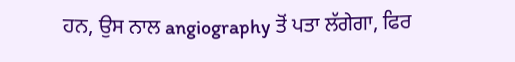ਹਨ, ਉਸ ਨਾਲ angiography ਤੋਂ ਪਤਾ ਲੱਗੇਗਾ, ਫਿਰ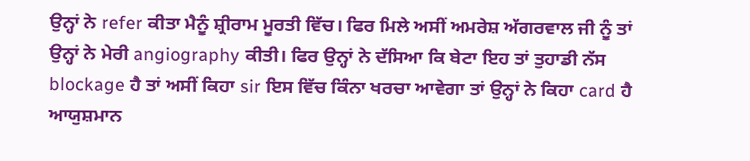ਉਨ੍ਹਾਂ ਨੇ refer ਕੀਤਾ ਮੈਨੂੰ ਸ਼੍ਰੀਰਾਮ ਮੂਰਤੀ ਵਿੱਚ। ਫਿਰ ਮਿਲੇ ਅਸੀਂ ਅਮਰੇਸ਼ ਅੱਗਰਵਾਲ ਜੀ ਨੂੰ ਤਾਂ ਉਨ੍ਹਾਂ ਨੇ ਮੇਰੀ angiography ਕੀਤੀ। ਫਿਰ ਉਨ੍ਹਾਂ ਨੇ ਦੱਸਿਆ ਕਿ ਬੇਟਾ ਇਹ ਤਾਂ ਤੁਹਾਡੀ ਨੱਸ blockage ਹੈ ਤਾਂ ਅਸੀਂ ਕਿਹਾ sir ਇਸ ਵਿੱਚ ਕਿੰਨਾ ਖਰਚਾ ਆਵੇਗਾ ਤਾਂ ਉਨ੍ਹਾਂ ਨੇ ਕਿਹਾ card ਹੈ ਆਯੁਸ਼ਮਾਨ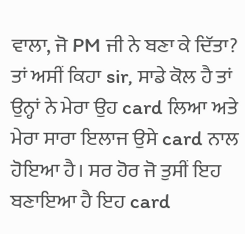ਵਾਲਾ, ਜੋ PM ਜੀ ਨੇ ਬਣਾ ਕੇ ਦਿੱਤਾ? ਤਾਂ ਅਸੀਂ ਕਿਹਾ sir, ਸਾਡੇ ਕੋਲ ਹੈ ਤਾਂ ਉਨ੍ਹਾਂ ਨੇ ਮੇਰਾ ਉਹ card ਲਿਆ ਅਤੇ ਮੇਰਾ ਸਾਰਾ ਇਲਾਜ ਉਸੇ card ਨਾਲ ਹੋਇਆ ਹੈ। ਸਰ ਹੋਰ ਜੋ ਤੁਸੀਂ ਇਹ ਬਣਾਇਆ ਹੈ ਇਹ card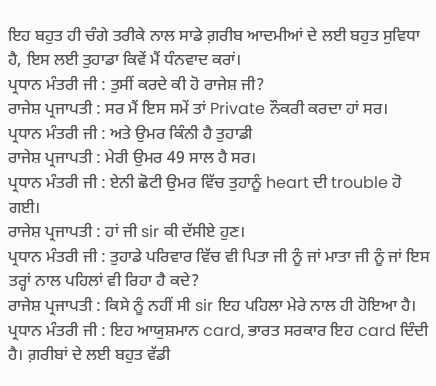ਇਹ ਬਹੁਤ ਹੀ ਚੰਗੇ ਤਰੀਕੇ ਨਾਲ ਸਾਡੇ ਗ਼ਰੀਬ ਆਦਮੀਆਂ ਦੇ ਲਈ ਬਹੁਤ ਸੁਵਿਧਾ ਹੈ, ਇਸ ਲਈ ਤੁਹਾਡਾ ਕਿਵੇਂ ਮੈਂ ਧੰਨਵਾਦ ਕਰਾਂ।
ਪ੍ਰਧਾਨ ਮੰਤਰੀ ਜੀ : ਤੁਸੀਂ ਕਰਦੇ ਕੀ ਹੋ ਰਾਜੇਸ਼ ਜੀ?
ਰਾਜੇਸ਼ ਪ੍ਰਜਾਪਤੀ : ਸਰ ਮੈਂ ਇਸ ਸਮੇਂ ਤਾਂ Private ਨੌਕਰੀ ਕਰਦਾ ਹਾਂ ਸਰ।
ਪ੍ਰਧਾਨ ਮੰਤਰੀ ਜੀ : ਅਤੇ ਉਮਰ ਕਿੰਨੀ ਹੈ ਤੁਹਾਡੀ
ਰਾਜੇਸ਼ ਪ੍ਰਜਾਪਤੀ : ਮੇਰੀ ਉਮਰ 49 ਸਾਲ ਹੈ ਸਰ।
ਪ੍ਰਧਾਨ ਮੰਤਰੀ ਜੀ : ਏਨੀ ਛੋਟੀ ਉਮਰ ਵਿੱਚ ਤੁਹਾਨੂੰ heart ਦੀ trouble ਹੋ ਗਈ।
ਰਾਜੇਸ਼ ਪ੍ਰਜਾਪਤੀ : ਹਾਂ ਜੀ sir ਕੀ ਦੱਸੀਏ ਹੁਣ।
ਪ੍ਰਧਾਨ ਮੰਤਰੀ ਜੀ : ਤੁਹਾਡੇ ਪਰਿਵਾਰ ਵਿੱਚ ਵੀ ਪਿਤਾ ਜੀ ਨੂੰ ਜਾਂ ਮਾਤਾ ਜੀ ਨੂੰ ਜਾਂ ਇਸ ਤਰ੍ਹਾਂ ਨਾਲ ਪਹਿਲਾਂ ਵੀ ਰਿਹਾ ਹੈ ਕਦੇ?
ਰਾਜੇਸ਼ ਪ੍ਰਜਾਪਤੀ : ਕਿਸੇ ਨੂੰ ਨਹੀਂ ਸੀ sir ਇਹ ਪਹਿਲਾ ਮੇਰੇ ਨਾਲ ਹੀ ਹੋਇਆ ਹੈ।
ਪ੍ਰਧਾਨ ਮੰਤਰੀ ਜੀ : ਇਹ ਆਯੁਸ਼ਮਾਨ card, ਭਾਰਤ ਸਰਕਾਰ ਇਹ card ਦਿੰਦੀ ਹੈ। ਗ਼ਰੀਬਾਂ ਦੇ ਲਈ ਬਹੁਤ ਵੱਡੀ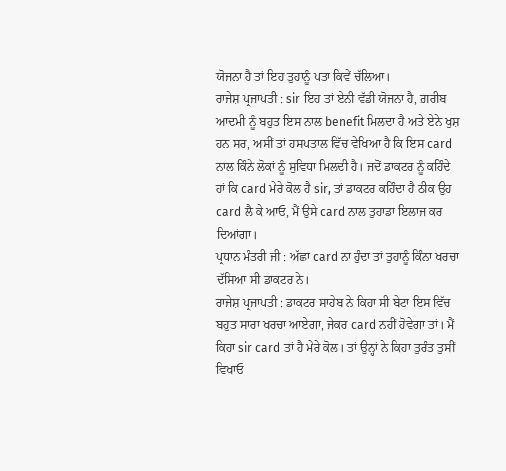ਯੋਜਨਾ ਹੈ ਤਾਂ ਇਹ ਤੁਹਾਨੂੰ ਪਤਾ ਕਿਵੇਂ ਚੱਲਿਆ।
ਰਾਜੇਸ਼ ਪ੍ਰਜਾਪਤੀ : sir ਇਹ ਤਾਂ ਏਨੀ ਵੱਡੀ ਯੋਜਨਾ ਹੈ, ਗ਼ਰੀਬ ਆਦਮੀ ਨੂੰ ਬਹੁਤ ਇਸ ਨਾਲ benefit ਮਿਲਦਾ ਹੈ ਅਤੇ ਏਨੇ ਖੁਸ਼ ਹਨ ਸਰ, ਅਸੀਂ ਤਾਂ ਹਸਪਤਾਲ ਵਿੱਚ ਵੇਖਿਆ ਹੈ ਕਿ ਇਸ card ਨਾਲ ਕਿੰਨੇ ਲੋਕਾਂ ਨੂੰ ਸੁਵਿਧਾ ਮਿਲਦੀ ਹੈ। ਜਦੋਂ ਡਾਕਟਰ ਨੂੰ ਕਹਿੰਦੇ ਹਾਂ ਕਿ card ਮੇਰੇ ਕੋਲ ਹੈ sir, ਤਾਂ ਡਾਕਟਰ ਕਹਿੰਦਾ ਹੈ ਠੀਕ ਉਹ card ਲੈ ਕੇ ਆਓ, ਮੈਂ ਉਸੇ card ਨਾਲ ਤੁਹਾਡਾ ਇਲਾਜ ਕਰ ਦਿਆਂਗਾ।
ਪ੍ਰਧਾਨ ਮੰਤਰੀ ਜੀ : ਅੱਛਾ card ਨਾ ਹੁੰਦਾ ਤਾਂ ਤੁਹਾਨੂੰ ਕਿੰਨਾ ਖਰਚਾ ਦੱਸਿਆ ਸੀ ਡਾਕਟਰ ਨੇ।
ਰਾਜੇਸ਼ ਪ੍ਰਜਾਪਤੀ : ਡਾਕਟਰ ਸਾਹੇਬ ਨੇ ਕਿਹਾ ਸੀ ਬੇਟਾ ਇਸ ਵਿੱਚ ਬਹੁਤ ਸਾਰਾ ਖਰਚਾ ਆਏਗਾ, ਜੇਕਰ card ਨਹੀਂ ਹੋਵੇਗਾ ਤਾਂ। ਮੈਂ ਕਿਹਾ sir card ਤਾਂ ਹੈ ਮੇਰੇ ਕੋਲ। ਤਾਂ ਉਨ੍ਹਾਂ ਨੇ ਕਿਹਾ ਤੁਰੰਤ ਤੁਸੀਂ ਵਿਖਾਓ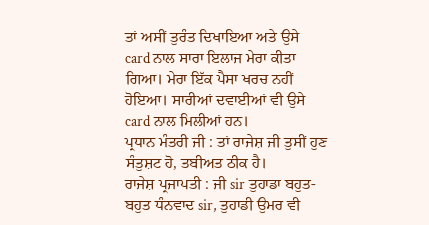ਤਾਂ ਅਸੀਂ ਤੁਰੰਤ ਦਿਖਾਇਆ ਅਤੇ ਉਸੇ card ਨਾਲ ਸਾਰਾ ਇਲਾਜ ਮੇਰਾ ਕੀਤਾ ਗਿਆ। ਮੇਰਾ ਇੱਕ ਪੈਸਾ ਖਰਚ ਨਹੀਂ ਹੋਇਆ। ਸਾਰੀਆਂ ਦਵਾਈਆਂ ਵੀ ਉਸੇ card ਨਾਲ ਮਿਲੀਆਂ ਹਨ।
ਪ੍ਰਧਾਨ ਮੰਤਰੀ ਜੀ : ਤਾਂ ਰਾਜੇਸ਼ ਜੀ ਤੁਸੀਂ ਹੁਣ ਸੰਤੁਸ਼ਟ ਹੋ, ਤਬੀਅਤ ਠੀਕ ਹੈ।
ਰਾਜੇਸ਼ ਪ੍ਰਜਾਪਤੀ : ਜੀ sir ਤੁਹਾਡਾ ਬਹੁਤ-ਬਹੁਤ ਧੰਨਵਾਦ sir, ਤੁਹਾਡੀ ਉਮਰ ਵੀ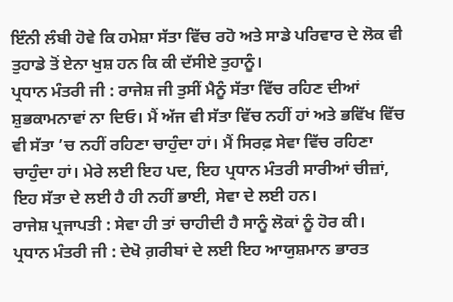ਇੰਨੀ ਲੰਬੀ ਹੋਵੇ ਕਿ ਹਮੇਸ਼ਾ ਸੱਤਾ ਵਿੱਚ ਰਹੋ ਅਤੇ ਸਾਡੇ ਪਰਿਵਾਰ ਦੇ ਲੋਕ ਵੀ ਤੁਹਾਡੇ ਤੋਂ ਏਨਾ ਖੁਸ਼ ਹਨ ਕਿ ਕੀ ਦੱਸੀਏ ਤੁਹਾਨੂੰ।
ਪ੍ਰਧਾਨ ਮੰਤਰੀ ਜੀ : ਰਾਜੇਸ਼ ਜੀ ਤੁਸੀਂ ਮੈਨੂੰ ਸੱਤਾ ਵਿੱਚ ਰਹਿਣ ਦੀਆਂ ਸ਼ੁਭਕਾਮਨਾਵਾਂ ਨਾ ਦਿਓ। ਮੈਂ ਅੱਜ ਵੀ ਸੱਤਾ ਵਿੱਚ ਨਹੀਂ ਹਾਂ ਅਤੇ ਭਵਿੱਖ ਵਿੱਚ ਵੀ ਸੱਤਾ ’ਚ ਨਹੀਂ ਰਹਿਣਾ ਚਾਹੁੰਦਾ ਹਾਂ। ਮੈਂ ਸਿਰਫ਼ ਸੇਵਾ ਵਿੱਚ ਰਹਿਣਾ ਚਾਹੁੰਦਾ ਹਾਂ। ਮੇਰੇ ਲਈ ਇਹ ਪਦ, ਇਹ ਪ੍ਰਧਾਨ ਮੰਤਰੀ ਸਾਰੀਆਂ ਚੀਜ਼ਾਂ, ਇਹ ਸੱਤਾ ਦੇ ਲਈ ਹੈ ਹੀ ਨਹੀਂ ਭਾਈ, ਸੇਵਾ ਦੇ ਲਈ ਹਨ।
ਰਾਜੇਸ਼ ਪ੍ਰਜਾਪਤੀ : ਸੇਵਾ ਹੀ ਤਾਂ ਚਾਹੀਦੀ ਹੈ ਸਾਨੂੰ ਲੋਕਾਂ ਨੂੰ ਹੋਰ ਕੀ।
ਪ੍ਰਧਾਨ ਮੰਤਰੀ ਜੀ : ਦੇਖੋ ਗ਼ਰੀਬਾਂ ਦੇ ਲਈ ਇਹ ਆਯੁਸ਼ਮਾਨ ਭਾਰਤ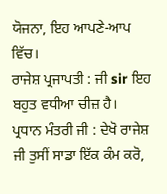ਯੋਜਨਾ, ਇਹ ਆਪਣੇ-ਆਪ ਵਿੱਚ।
ਰਾਜੇਸ਼ ਪ੍ਰਜਾਪਤੀ : ਜੀ sir ਇਹ ਬਹੁਤ ਵਧੀਆ ਚੀਜ਼ ਹੈ।
ਪ੍ਰਧਾਨ ਮੰਤਰੀ ਜੀ : ਦੇਖੋ ਰਾਜੇਸ਼ ਜੀ ਤੁਸੀਂ ਸਾਡਾ ਇੱਕ ਕੰਮ ਕਰੋ,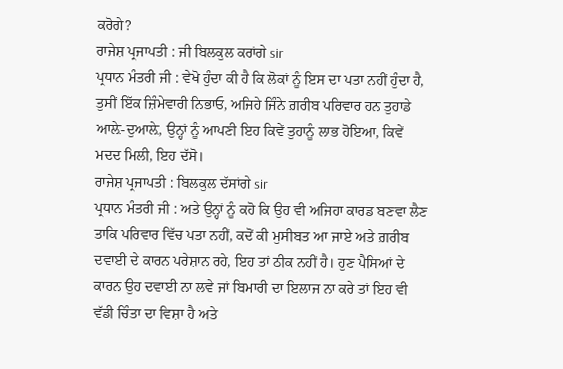ਕਰੋਗੇ?
ਰਾਜੇਸ਼ ਪ੍ਰਜਾਪਤੀ : ਜੀ ਬਿਲਕੁਲ ਕਰਾਂਗੇ sir
ਪ੍ਰਧਾਨ ਮੰਤਰੀ ਜੀ : ਵੇਖੋ ਹੁੰਦਾ ਕੀ ਹੈ ਕਿ ਲੋਕਾਂ ਨੂੰ ਇਸ ਦਾ ਪਤਾ ਨਹੀਂ ਹੁੰਦਾ ਹੈ, ਤੁਸੀਂ ਇੱਕ ਜ਼ਿੰਮੇਵਾਰੀ ਨਿਭਾਓ, ਅਜਿਹੇ ਜਿੰਨੇ ਗ਼ਰੀਬ ਪਰਿਵਾਰ ਹਨ ਤੁਹਾਡੇ ਆਲ਼ੇ-ਦੁਆਲ਼ੇ, ਉਨ੍ਹਾਂ ਨੂੰ ਆਪਣੀ ਇਹ ਕਿਵੇਂ ਤੁਹਾਨੂੰ ਲਾਭ ਹੋਇਆ, ਕਿਵੇਂ ਮਦਦ ਮਿਲੀ, ਇਹ ਦੱਸੋ।
ਰਾਜੇਸ਼ ਪ੍ਰਜਾਪਤੀ : ਬਿਲਕੁਲ ਦੱਸਾਂਗੇ sir
ਪ੍ਰਧਾਨ ਮੰਤਰੀ ਜੀ : ਅਤੇ ਉਨ੍ਹਾਂ ਨੂੰ ਕਹੋ ਕਿ ਉਹ ਵੀ ਅਜਿਹਾ ਕਾਰਡ ਬਣਵਾ ਲੈਣ ਤਾਕਿ ਪਰਿਵਾਰ ਵਿੱਚ ਪਤਾ ਨਹੀਂ, ਕਦੋਂ ਕੀ ਮੁਸੀਬਤ ਆ ਜਾਏ ਅਤੇ ਗ਼ਰੀਬ ਦਵਾਈ ਦੇ ਕਾਰਨ ਪਰੇਸ਼ਾਨ ਰਹੇ, ਇਹ ਤਾਂ ਠੀਕ ਨਹੀਂ ਹੈ। ਹੁਣ ਪੈਸਿਆਂ ਦੇ ਕਾਰਨ ਉਹ ਦਵਾਈ ਨਾ ਲਵੇ ਜਾਂ ਬਿਮਾਰੀ ਦਾ ਇਲਾਜ ਨਾ ਕਰੇ ਤਾਂ ਇਹ ਵੀ ਵੱਡੀ ਚਿੰਤਾ ਦਾ ਵਿਸ਼ਾ ਹੈ ਅਤੇ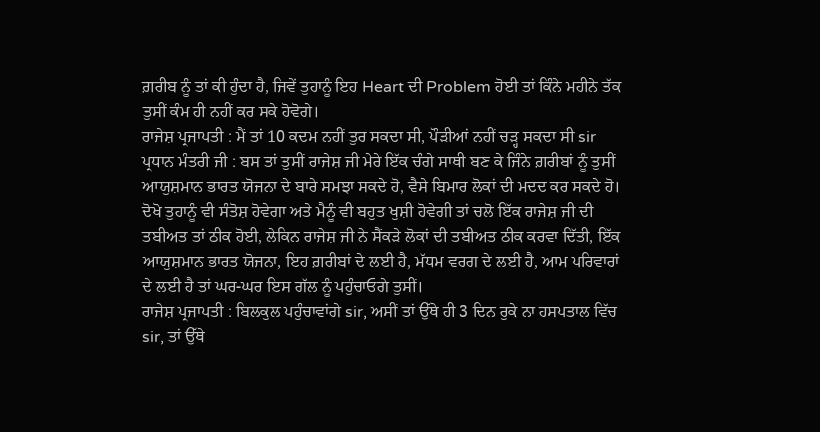ਗ਼ਰੀਬ ਨੂੰ ਤਾਂ ਕੀ ਹੁੰਦਾ ਹੈ, ਜਿਵੇਂ ਤੁਹਾਨੂੰ ਇਹ Heart ਦੀ Problem ਹੋਈ ਤਾਂ ਕਿੰਨੇ ਮਹੀਨੇ ਤੱਕ ਤੁਸੀਂ ਕੰਮ ਹੀ ਨਹੀਂ ਕਰ ਸਕੇ ਹੋਵੋਗੇ।
ਰਾਜੇਸ਼ ਪ੍ਰਜਾਪਤੀ : ਮੈਂ ਤਾਂ 10 ਕਦਮ ਨਹੀਂ ਤੁਰ ਸਕਦਾ ਸੀ, ਪੌੜੀਆਂ ਨਹੀਂ ਚੜ੍ਹ ਸਕਦਾ ਸੀ sir
ਪ੍ਰਧਾਨ ਮੰਤਰੀ ਜੀ : ਬਸ ਤਾਂ ਤੁਸੀਂ ਰਾਜੇਸ਼ ਜੀ ਮੇਰੇ ਇੱਕ ਚੰਗੇ ਸਾਥੀ ਬਣ ਕੇ ਜਿੰਨੇ ਗ਼ਰੀਬਾਂ ਨੂੰ ਤੁਸੀਂ ਆਯੁਸ਼ਮਾਨ ਭਾਰਤ ਯੋਜਨਾ ਦੇ ਬਾਰੇ ਸਮਝਾ ਸਕਦੇ ਹੋ, ਵੈਸੇ ਬਿਮਾਰ ਲੋਕਾਂ ਦੀ ਮਦਦ ਕਰ ਸਕਦੇ ਹੋ। ਦੋਖੋ ਤੁਹਾਨੂੰ ਵੀ ਸੰਤੋਸ਼ ਹੋਵੇਗਾ ਅਤੇ ਮੈਨੂੰ ਵੀ ਬਹੁਤ ਖੁਸ਼ੀ ਹੋਵੇਗੀ ਤਾਂ ਚਲੋ ਇੱਕ ਰਾਜੇਸ਼ ਜੀ ਦੀ ਤਬੀਅਤ ਤਾਂ ਠੀਕ ਹੋਈ, ਲੇਕਿਨ ਰਾਜੇਸ਼ ਜੀ ਨੇ ਸੈਂਕੜੇ ਲੋਕਾਂ ਦੀ ਤਬੀਅਤ ਠੀਕ ਕਰਵਾ ਦਿੱਤੀ, ਇੱਕ ਆਯੁਸ਼ਮਾਨ ਭਾਰਤ ਯੋਜਨਾ, ਇਹ ਗ਼ਰੀਬਾਂ ਦੇ ਲਈ ਹੈ, ਮੱਧਮ ਵਰਗ ਦੇ ਲਈ ਹੈ, ਆਮ ਪਰਿਵਾਰਾਂ ਦੇ ਲਈ ਹੈ ਤਾਂ ਘਰ-ਘਰ ਇਸ ਗੱਲ ਨੂੰ ਪਹੁੰਚਾਓਗੇ ਤੁਸੀਂ।
ਰਾਜੇਸ਼ ਪ੍ਰਜਾਪਤੀ : ਬਿਲਕੁਲ ਪਹੁੰਚਾਵਾਂਗੇ sir, ਅਸੀਂ ਤਾਂ ਉੱਥੇ ਹੀ 3 ਦਿਨ ਰੁਕੇ ਨਾ ਹਸਪਤਾਲ ਵਿੱਚ sir, ਤਾਂ ਉੱਥੇ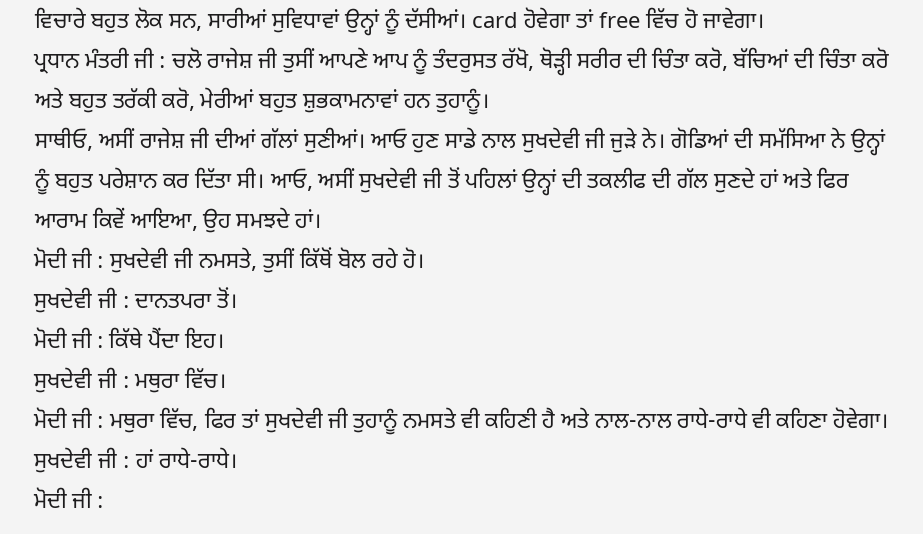ਵਿਚਾਰੇ ਬਹੁਤ ਲੋਕ ਸਨ, ਸਾਰੀਆਂ ਸੁਵਿਧਾਵਾਂ ਉਨ੍ਹਾਂ ਨੂੰ ਦੱਸੀਆਂ। card ਹੋਵੇਗਾ ਤਾਂ free ਵਿੱਚ ਹੋ ਜਾਵੇਗਾ।
ਪ੍ਰਧਾਨ ਮੰਤਰੀ ਜੀ : ਚਲੋ ਰਾਜੇਸ਼ ਜੀ ਤੁਸੀਂ ਆਪਣੇ ਆਪ ਨੂੰ ਤੰਦਰੁਸਤ ਰੱਖੋ, ਥੋੜ੍ਹੀ ਸਰੀਰ ਦੀ ਚਿੰਤਾ ਕਰੋ, ਬੱਚਿਆਂ ਦੀ ਚਿੰਤਾ ਕਰੋ ਅਤੇ ਬਹੁਤ ਤਰੱਕੀ ਕਰੋ, ਮੇਰੀਆਂ ਬਹੁਤ ਸ਼ੁਭਕਾਮਨਾਵਾਂ ਹਨ ਤੁਹਾਨੂੰ।
ਸਾਥੀਓ, ਅਸੀਂ ਰਾਜੇਸ਼ ਜੀ ਦੀਆਂ ਗੱਲਾਂ ਸੁਣੀਆਂ। ਆਓ ਹੁਣ ਸਾਡੇ ਨਾਲ ਸੁਖਦੇਵੀ ਜੀ ਜੁੜੇ ਨੇ। ਗੋਡਿਆਂ ਦੀ ਸਮੱਸਿਆ ਨੇ ਉਨ੍ਹਾਂ ਨੂੰ ਬਹੁਤ ਪਰੇਸ਼ਾਨ ਕਰ ਦਿੱਤਾ ਸੀ। ਆਓ, ਅਸੀਂ ਸੁਖਦੇਵੀ ਜੀ ਤੋਂ ਪਹਿਲਾਂ ਉਨ੍ਹਾਂ ਦੀ ਤਕਲੀਫ ਦੀ ਗੱਲ ਸੁਣਦੇ ਹਾਂ ਅਤੇ ਫਿਰ ਆਰਾਮ ਕਿਵੇਂ ਆਇਆ, ਉਹ ਸਮਝਦੇ ਹਾਂ।
ਮੋਦੀ ਜੀ : ਸੁਖਦੇਵੀ ਜੀ ਨਮਸਤੇ, ਤੁਸੀਂ ਕਿੱਥੋਂ ਬੋਲ ਰਹੇ ਹੋ।
ਸੁਖਦੇਵੀ ਜੀ : ਦਾਨਤਪਰਾ ਤੋਂ।
ਮੋਦੀ ਜੀ : ਕਿੱਥੇ ਪੈਂਦਾ ਇਹ।
ਸੁਖਦੇਵੀ ਜੀ : ਮਥੁਰਾ ਵਿੱਚ।
ਮੋਦੀ ਜੀ : ਮਥੁਰਾ ਵਿੱਚ, ਫਿਰ ਤਾਂ ਸੁਖਦੇਵੀ ਜੀ ਤੁਹਾਨੂੰ ਨਮਸਤੇ ਵੀ ਕਹਿਣੀ ਹੈ ਅਤੇ ਨਾਲ-ਨਾਲ ਰਾਧੇ-ਰਾਧੇ ਵੀ ਕਹਿਣਾ ਹੋਵੇਗਾ।
ਸੁਖਦੇਵੀ ਜੀ : ਹਾਂ ਰਾਧੇ-ਰਾਧੇ।
ਮੋਦੀ ਜੀ :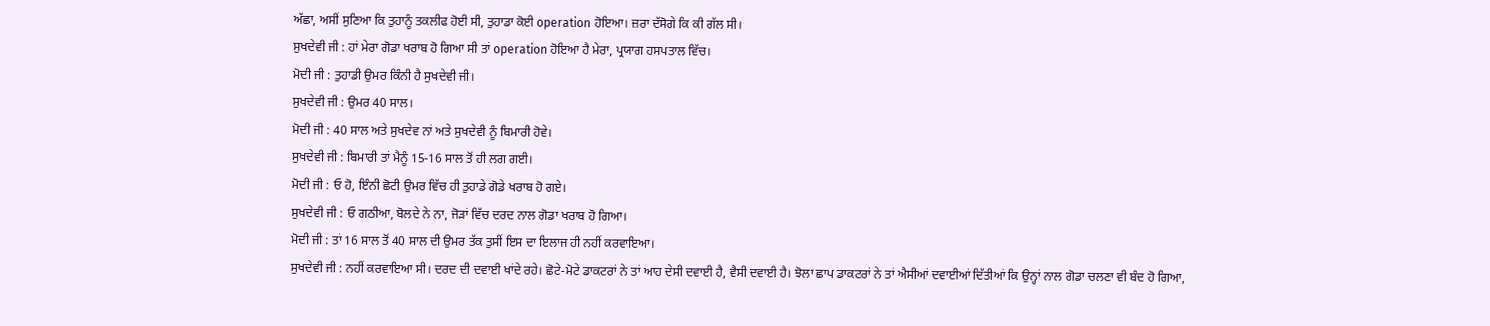ਅੱਛਾ, ਅਸੀਂ ਸੁਣਿਆ ਕਿ ਤੁਹਾਨੂੰ ਤਕਲੀਫ ਹੋਈ ਸੀ, ਤੁਹਾਡਾ ਕੋਈ operation ਹੋਇਆ। ਜ਼ਰਾ ਦੱਸੋਗੇ ਕਿ ਕੀ ਗੱਲ ਸੀ।
ਸੁਖਦੇਵੀ ਜੀ : ਹਾਂ ਮੇਰਾ ਗੋਡਾ ਖਰਾਬ ਹੋ ਗਿਆ ਸੀ ਤਾਂ operation ਹੋਇਆ ਹੈ ਮੇਰਾ, ਪ੍ਰਯਾਗ ਹਸਪਤਾਲ ਵਿੱਚ।
ਮੋਦੀ ਜੀ : ਤੁਹਾਡੀ ਉਮਰ ਕਿੰਨੀ ਹੈ ਸੁਖਦੇਵੀ ਜੀ।
ਸੁਖਦੇਵੀ ਜੀ : ਉਮਰ 40 ਸਾਲ।
ਮੋਦੀ ਜੀ : 40 ਸਾਲ ਅਤੇ ਸੁਖਦੇਵ ਨਾਂ ਅਤੇ ਸੁਖਦੇਵੀ ਨੂੰ ਬਿਮਾਰੀ ਹੋਵੇ।
ਸੁਖਦੇਵੀ ਜੀ : ਬਿਮਾਰੀ ਤਾਂ ਮੈਨੂੰ 15-16 ਸਾਲ ਤੋਂ ਹੀ ਲਗ ਗਈ।
ਮੋਦੀ ਜੀ : ਓ ਹੋ, ਇੰਨੀ ਛੋਟੀ ਉਮਰ ਵਿੱਚ ਹੀ ਤੁਹਾਡੇ ਗੋਡੇ ਖਰਾਬ ਹੋ ਗਏ।
ਸੁਖਦੇਵੀ ਜੀ : ਓ ਗਠੀਆ, ਬੋਲਦੇ ਨੇ ਨਾ, ਜੋੜਾਂ ਵਿੱਚ ਦਰਦ ਨਾਲ ਗੋਡਾ ਖਰਾਬ ਹੋ ਗਿਆ।
ਮੋਦੀ ਜੀ : ਤਾਂ 16 ਸਾਲ ਤੋਂ 40 ਸਾਲ ਦੀ ਉਮਰ ਤੱਕ ਤੁਸੀਂ ਇਸ ਦਾ ਇਲਾਜ ਹੀ ਨਹੀਂ ਕਰਵਾਇਆ।
ਸੁਖਦੇਵੀ ਜੀ : ਨਹੀਂ ਕਰਵਾਇਆ ਸੀ। ਦਰਦ ਦੀ ਦਵਾਈ ਖਾਂਦੇ ਰਹੇ। ਛੋਟੇ-ਮੋਟੇ ਡਾਕਟਰਾਂ ਨੇ ਤਾਂ ਆਹ ਦੇਸੀ ਦਵਾਈ ਹੈ, ਵੈਸੀ ਦਵਾਈ ਹੈ। ਝੋਲਾ ਛਾਪ ਡਾਕਟਰਾਂ ਨੇ ਤਾਂ ਐਸੀਆਂ ਦਵਾਈਆਂ ਦਿੱਤੀਆਂ ਕਿ ਉਨ੍ਹਾਂ ਨਾਲ ਗੋਡਾ ਚਲਣਾ ਵੀ ਬੰਦ ਹੋ ਗਿਆ,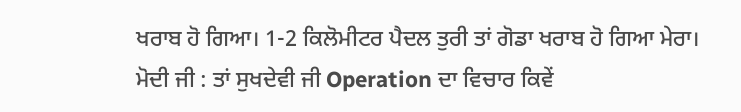ਖਰਾਬ ਹੋ ਗਿਆ। 1-2 ਕਿਲੋਮੀਟਰ ਪੈਦਲ ਤੁਰੀ ਤਾਂ ਗੋਡਾ ਖਰਾਬ ਹੋ ਗਿਆ ਮੇਰਾ।
ਮੋਦੀ ਜੀ : ਤਾਂ ਸੁਖਦੇਵੀ ਜੀ Operation ਦਾ ਵਿਚਾਰ ਕਿਵੇਂ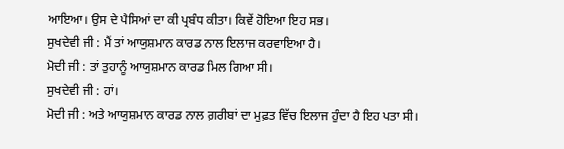ਆਇਆ। ਉਸ ਦੇ ਪੈਸਿਆਂ ਦਾ ਕੀ ਪ੍ਰਬੰਧ ਕੀਤਾ। ਕਿਵੇਂ ਹੋਇਆ ਇਹ ਸਭ।
ਸੁਖਦੇਵੀ ਜੀ : ਮੈਂ ਤਾਂ ਆਯੁਸ਼ਮਾਨ ਕਾਰਡ ਨਾਲ ਇਲਾਜ ਕਰਵਾਇਆ ਹੈ।
ਮੋਦੀ ਜੀ : ਤਾਂ ਤੁਹਾਨੂੰ ਆਯੁਸ਼ਮਾਨ ਕਾਰਡ ਮਿਲ ਗਿਆ ਸੀ।
ਸੁਖਦੇਵੀ ਜੀ : ਹਾਂ।
ਮੋਦੀ ਜੀ : ਅਤੇ ਆਯੁਸ਼ਮਾਨ ਕਾਰਡ ਨਾਲ ਗ਼ਰੀਬਾਂ ਦਾ ਮੁਫ਼ਤ ਵਿੱਚ ਇਲਾਜ ਹੁੰਦਾ ਹੈ ਇਹ ਪਤਾ ਸੀ।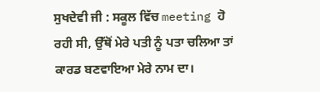ਸੁਖਦੇਵੀ ਜੀ : ਸਕੂਲ ਵਿੱਚ meeting ਹੋ ਰਹੀ ਸੀ, ਉੱਥੋਂ ਮੇਰੇ ਪਤੀ ਨੂੰ ਪਤਾ ਚਲਿਆ ਤਾਂ ਕਾਰਡ ਬਣਵਾਇਆ ਮੇਰੇ ਨਾਮ ਦਾ।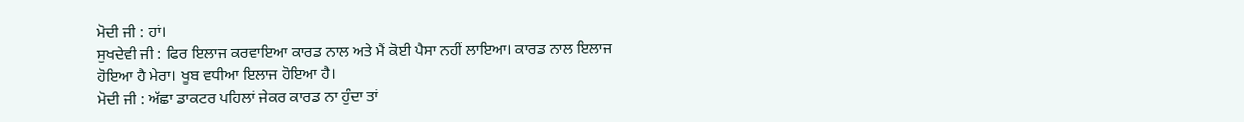ਮੋਦੀ ਜੀ : ਹਾਂ।
ਸੁਖਦੇਵੀ ਜੀ : ਫਿਰ ਇਲਾਜ ਕਰਵਾਇਆ ਕਾਰਡ ਨਾਲ ਅਤੇ ਮੈਂ ਕੋਈ ਪੈਸਾ ਨਹੀਂ ਲਾਇਆ। ਕਾਰਡ ਨਾਲ ਇਲਾਜ ਹੋਇਆ ਹੈ ਮੇਰਾ। ਖੂਬ ਵਧੀਆ ਇਲਾਜ ਹੋਇਆ ਹੈ।
ਮੋਦੀ ਜੀ : ਅੱਛਾ ਡਾਕਟਰ ਪਹਿਲਾਂ ਜੇਕਰ ਕਾਰਡ ਨਾ ਹੁੰਦਾ ਤਾਂ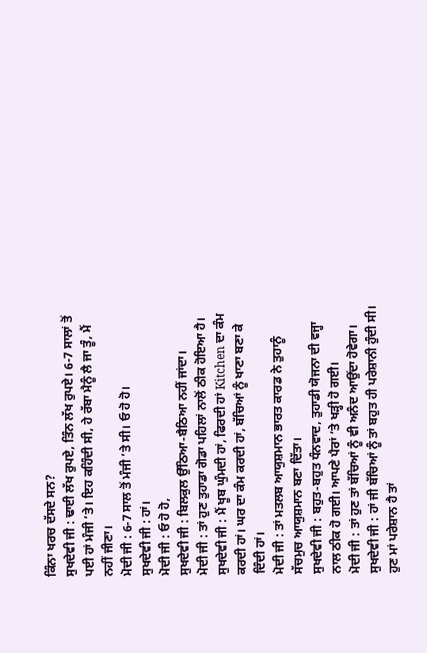ਕਿੰਨਾ ਖਰਚ ਦੱਸਦੇ ਸਨ?
ਸੁਖਦੇਵੀ ਜੀ : ਢਾਈ ਲੱਖ ਰੁਪਏ, ਤਿੰਨ ਲੱਖ ਰੁਪਏ। 6-7 ਸਾਲਾਂ ਤੋਂ ਪਈ ਹਾਂ ਮੰਜੀ ’ਤੇ। ਇਹ ਕਹਿੰਦੀ ਸੀ, ਹੇ ਰੱਬਾ ਮੈਨੂੰ ਲੈ ਜਾ ਤੂੰ, ਮੈਂ ਨਹੀਂ ਜੀਣਾ।
ਮੋਦੀ ਜੀ : 6-7 ਸਾਲ ਤੋਂ ਮੰਜੀ ’ਤੇ ਸੀ। ਓ ਹੋ ਹੋ।
ਸੁਖਦੇਵੀ ਜੀ : ਹਾਂ।
ਮੋਦੀ ਜੀ : ਓ ਹੋ ਹੋ,
ਸੁਖਦੇਵੀ ਜੀ : ਬਿਲਕੁਲ ਉੱਠਿਆ-ਬੈਠਿਆ ਨਹੀਂ ਜਾਂਦਾ।
ਮੋਦੀ ਜੀ : ਤਾਂ ਹੁਣ ਤੁਹਾਡਾ ਗੋਡਾ ਪਹਿਲਾਂ ਨਾਲੋਂ ਠੀਕ ਹੋਇਆ ਹੈ।
ਸੁਖਦੇਵੀ ਜੀ : ਮੈਂ ਖੂਬ ਘੁੰਮਦੀ ਹਾਂ, ਫਿਰਦੀ ਹਾਂ Kitchen ਦਾ ਕੰਮ ਕਰਦੀ ਹਾਂ। ਘਰ ਦਾ ਕੰਮ ਕਰਦੀ ਹਾਂ, ਬੱਚਿਆਂ ਨੂੰ ਖਾਣਾ ਬਣਾ ਕੇ ਦਿੰਦੀ ਹਾਂ।
ਮੋਦੀ ਜੀ : ਤਾਂ ਮਤਲਬ ਆਯੁਸ਼ਮਾਨ ਭਾਰਤ ਕਾਰਡ ਨੇ ਤੁਹਾਨੂੰ ਸੱਚਮੁਚ ਆਯੁਸ਼ਮਾਨ ਬਣਾ ਦਿੱਤਾ।
ਸੁਖਦੇਵੀ ਜੀ : ਬਹੁਤ-ਬਹੁਤ ਧੰਨਵਾਦ, ਤੁਹਾਡੀ ਯੋਜਨਾ ਦੀ ਵਜ੍ਹਾ ਨਾਲ ਠੀਕ ਹੋ ਗਈ। ਆਪਣੇ ਪੈਰਾਂ ’ਤੇ ਖੜ੍ਹੀ ਹੋ ਗਈ।
ਮੋਦੀ ਜੀ : ਤਾਂ ਹੁਣ ਤਾਂ ਬੱਚਿਆਂ ਨੂੰ ਵੀ ਅਨੰਦ ਆਉਂਦਾ ਹੋਵੇਗਾ।
ਸੁਖਦੇਵੀ ਜੀ : ਹਾਂ ਜੀ ਬੱਚਿਆਂ ਨੂੰ ਤਾਂ ਬਹੁਤ ਹੀ ਪਰੇਸ਼ਾਨੀ ਹੁੰਦੀ ਸੀ। ਹੁਣ ਮਾਂ ਪਰੇਸ਼ਾਨ ਹੈ ਤਾਂ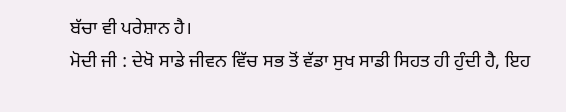ਬੱਚਾ ਵੀ ਪਰੇਸ਼ਾਨ ਹੈ।
ਮੋਦੀ ਜੀ : ਦੇਖੋ ਸਾਡੇ ਜੀਵਨ ਵਿੱਚ ਸਭ ਤੋਂ ਵੱਡਾ ਸੁਖ ਸਾਡੀ ਸਿਹਤ ਹੀ ਹੁੰਦੀ ਹੈ, ਇਹ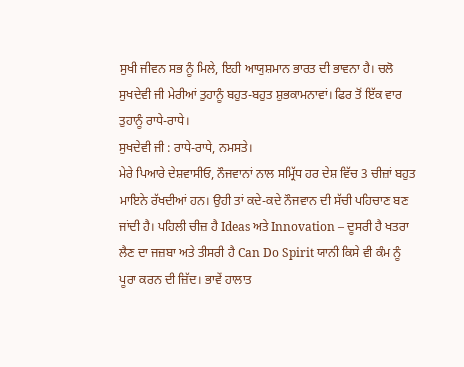ਸੁਖੀ ਜੀਵਨ ਸਭ ਨੂੰ ਮਿਲੇ, ਇਹੀ ਆਯੁਸ਼ਮਾਨ ਭਾਰਤ ਦੀ ਭਾਵਨਾ ਹੈ। ਚਲੋ ਸੁਖਦੇਵੀ ਜੀ ਮੇਰੀਆਂ ਤੁਹਾਨੂੰ ਬਹੁਤ-ਬਹੁਤ ਸ਼ੁਭਕਾਮਨਾਵਾਂ। ਫਿਰ ਤੋਂ ਇੱਕ ਵਾਰ ਤੁਹਾਨੂੰ ਰਾਧੇ-ਰਾਧੇ।
ਸੁਖਦੇਵੀ ਜੀ : ਰਾਧੇ-ਰਾਧੇ, ਨਮਸਤੇ।
ਮੇਰੇ ਪਿਆਰੇ ਦੇਸ਼ਵਾਸੀਓ, ਨੌਜਵਾਨਾਂ ਨਾਲ ਸਮ੍ਰਿੱਧ ਹਰ ਦੇਸ਼ ਵਿੱਚ 3 ਚੀਜ਼ਾਂ ਬਹੁਤ ਮਾਇਨੇ ਰੱਖਦੀਆਂ ਹਨ। ਉਹੀ ਤਾਂ ਕਦੇ-ਕਦੇ ਨੌਜਵਾਨ ਦੀ ਸੱਚੀ ਪਹਿਚਾਣ ਬਣ ਜਾਂਦੀ ਹੈ। ਪਹਿਲੀ ਚੀਜ਼ ਹੈ Ideas ਅਤੇ Innovation – ਦੂਸਰੀ ਹੈ ਖਤਰਾ ਲੈਣ ਦਾ ਜਜ਼ਬਾ ਅਤੇ ਤੀਸਰੀ ਹੈ Can Do Spirit ਯਾਨੀ ਕਿਸੇ ਵੀ ਕੰਮ ਨੂੰ ਪੂਰਾ ਕਰਨ ਦੀ ਜ਼ਿੱਦ। ਭਾਵੇਂ ਹਾਲਾਤ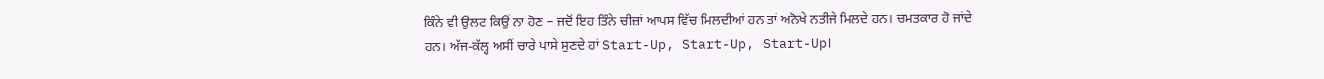ਕਿੰਨੇ ਵੀ ਉਲਟ ਕਿਉਂ ਨਾ ਹੋਣ – ਜਦੋਂ ਇਹ ਤਿੰਨੇ ਚੀਜ਼ਾਂ ਆਪਸ ਵਿੱਚ ਮਿਲਦੀਆਂ ਹਨ ਤਾਂ ਅਨੋਖੇ ਨਤੀਜੇ ਮਿਲਦੇ ਹਨ। ਚਮਤਕਾਰ ਹੋ ਜਾਂਦੇ ਹਨ। ਅੱਜ-ਕੱਲ੍ਹ ਅਸੀਂ ਚਾਰੇ ਪਾਸੇ ਸੁਣਦੇ ਹਾਂ Start-Up, Start-Up, Start-Up।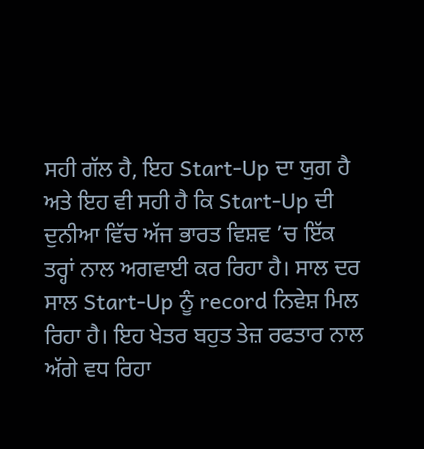ਸਹੀ ਗੱਲ ਹੈ, ਇਹ Start-Up ਦਾ ਯੁਗ ਹੈ ਅਤੇ ਇਹ ਵੀ ਸਹੀ ਹੈ ਕਿ Start-Up ਦੀ ਦੁਨੀਆ ਵਿੱਚ ਅੱਜ ਭਾਰਤ ਵਿਸ਼ਵ ’ਚ ਇੱਕ ਤਰ੍ਹਾਂ ਨਾਲ ਅਗਵਾਈ ਕਰ ਰਿਹਾ ਹੈ। ਸਾਲ ਦਰ ਸਾਲ Start-Up ਨੂੰ record ਨਿਵੇਸ਼ ਮਿਲ ਰਿਹਾ ਹੈ। ਇਹ ਖੇਤਰ ਬਹੁਤ ਤੇਜ਼ ਰਫਤਾਰ ਨਾਲ ਅੱਗੇ ਵਧ ਰਿਹਾ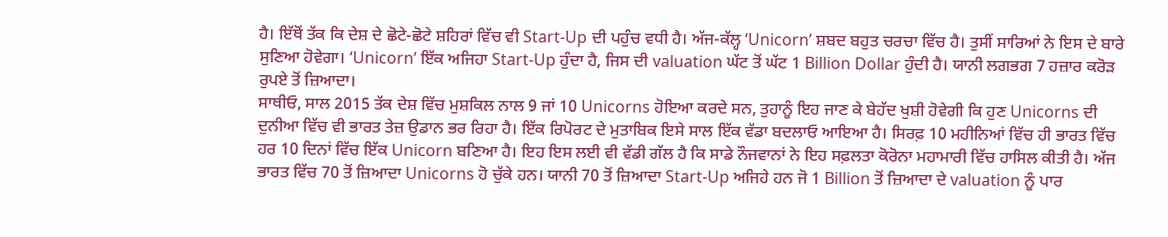ਹੈ। ਇੱਥੋਂ ਤੱਕ ਕਿ ਦੇਸ਼ ਦੇ ਛੋਟੇ-ਛੋਟੇ ਸ਼ਹਿਰਾਂ ਵਿੱਚ ਵੀ Start-Up ਦੀ ਪਹੁੰਚ ਵਧੀ ਹੈ। ਅੱਜ-ਕੱਲ੍ਹ ‘Unicorn’ ਸ਼ਬਦ ਬਹੁਤ ਚਰਚਾ ਵਿੱਚ ਹੈ। ਤੁਸੀਂ ਸਾਰਿਆਂ ਨੇ ਇਸ ਦੇ ਬਾਰੇ ਸੁਣਿਆ ਹੋਵੇਗਾ। ‘Unicorn’ ਇੱਕ ਅਜਿਹਾ Start-Up ਹੁੰਦਾ ਹੈ, ਜਿਸ ਦੀ valuation ਘੱਟ ਤੋਂ ਘੱਟ 1 Billion Dollar ਹੁੰਦੀ ਹੈ। ਯਾਨੀ ਲਗਭਗ 7 ਹਜ਼ਾਰ ਕਰੋੜ ਰੁਪਏ ਤੋਂ ਜ਼ਿਆਦਾ।
ਸਾਥੀਓ, ਸਾਲ 2015 ਤੱਕ ਦੇਸ਼ ਵਿੱਚ ਮੁਸ਼ਕਿਲ ਨਾਲ 9 ਜਾਂ 10 Unicorns ਹੋਇਆ ਕਰਦੇ ਸਨ, ਤੁਹਾਨੂੰ ਇਹ ਜਾਣ ਕੇ ਬੇਹੱਦ ਖੁਸ਼ੀ ਹੋਵੇਗੀ ਕਿ ਹੁਣ Unicorns ਦੀ ਦੁਨੀਆ ਵਿੱਚ ਵੀ ਭਾਰਤ ਤੇਜ਼ ਉਡਾਨ ਭਰ ਰਿਹਾ ਹੈ। ਇੱਕ ਰਿਪੋਰਟ ਦੇ ਮੁਤਾਬਿਕ ਇਸੇ ਸਾਲ ਇੱਕ ਵੱਡਾ ਬਦਲਾਓ ਆਇਆ ਹੈ। ਸਿਰਫ਼ 10 ਮਹੀਨਿਆਂ ਵਿੱਚ ਹੀ ਭਾਰਤ ਵਿੱਚ ਹਰ 10 ਦਿਨਾਂ ਵਿੱਚ ਇੱਕ Unicorn ਬਣਿਆ ਹੈ। ਇਹ ਇਸ ਲਈ ਵੀ ਵੱਡੀ ਗੱਲ ਹੈ ਕਿ ਸਾਡੇ ਨੌਜਵਾਨਾਂ ਨੇ ਇਹ ਸਫ਼ਲਤਾ ਕੋਰੋਨਾ ਮਹਾਮਾਰੀ ਵਿੱਚ ਹਾਸਿਲ ਕੀਤੀ ਹੈ। ਅੱਜ ਭਾਰਤ ਵਿੱਚ 70 ਤੋਂ ਜ਼ਿਆਦਾ Unicorns ਹੋ ਚੁੱਕੇ ਹਨ। ਯਾਨੀ 70 ਤੋਂ ਜ਼ਿਆਦਾ Start-Up ਅਜਿਹੇ ਹਨ ਜੋ 1 Billion ਤੋਂ ਜ਼ਿਆਦਾ ਦੇ valuation ਨੂੰ ਪਾਰ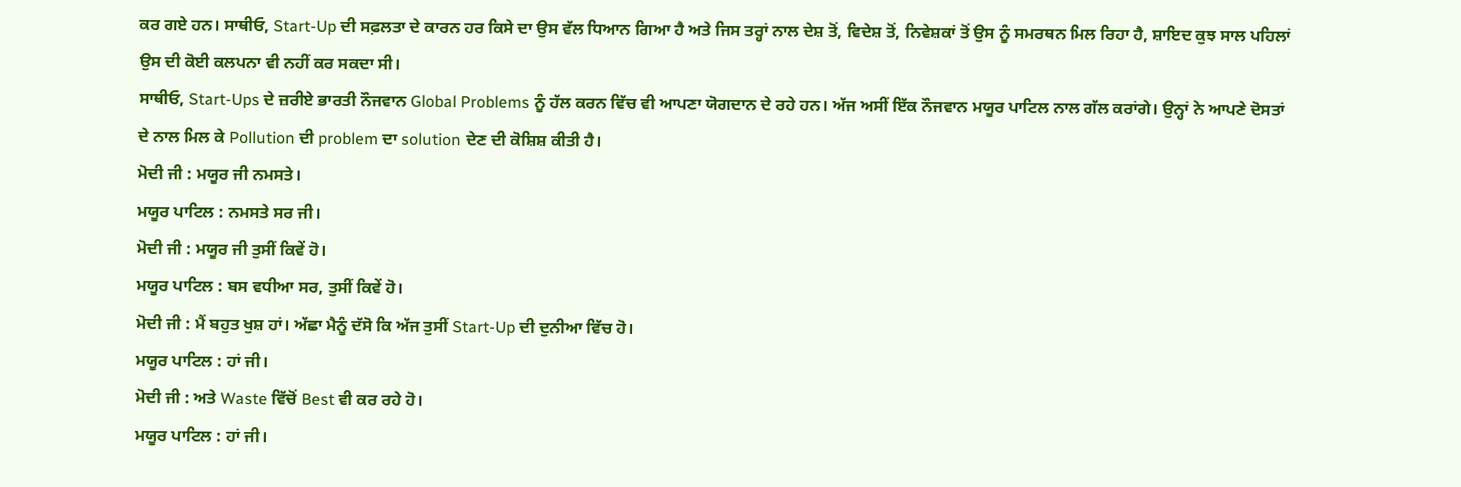ਕਰ ਗਏ ਹਨ। ਸਾਥੀਓ, Start-Up ਦੀ ਸਫ਼ਲਤਾ ਦੇ ਕਾਰਨ ਹਰ ਕਿਸੇ ਦਾ ਉਸ ਵੱਲ ਧਿਆਨ ਗਿਆ ਹੈ ਅਤੇ ਜਿਸ ਤਰ੍ਹਾਂ ਨਾਲ ਦੇਸ਼ ਤੋਂ, ਵਿਦੇਸ਼ ਤੋਂ, ਨਿਵੇਸ਼ਕਾਂ ਤੋਂ ਉਸ ਨੂੰ ਸਮਰਥਨ ਮਿਲ ਰਿਹਾ ਹੈ, ਸ਼ਾਇਦ ਕੁਝ ਸਾਲ ਪਹਿਲਾਂ ਉਸ ਦੀ ਕੋਈ ਕਲਪਨਾ ਵੀ ਨਹੀਂ ਕਰ ਸਕਦਾ ਸੀ।
ਸਾਥੀਓ, Start-Ups ਦੇ ਜ਼ਰੀਏ ਭਾਰਤੀ ਨੌਜਵਾਨ Global Problems ਨੂੰ ਹੱਲ ਕਰਨ ਵਿੱਚ ਵੀ ਆਪਣਾ ਯੋਗਦਾਨ ਦੇ ਰਹੇ ਹਨ। ਅੱਜ ਅਸੀਂ ਇੱਕ ਨੌਜਵਾਨ ਮਯੂਰ ਪਾਟਿਲ ਨਾਲ ਗੱਲ ਕਰਾਂਗੇ। ਉਨ੍ਹਾਂ ਨੇ ਆਪਣੇ ਦੋਸਤਾਂ ਦੇ ਨਾਲ ਮਿਲ ਕੇ Pollution ਦੀ problem ਦਾ solution ਦੇਣ ਦੀ ਕੋਸ਼ਿਸ਼ ਕੀਤੀ ਹੈ।
ਮੋਦੀ ਜੀ : ਮਯੂਰ ਜੀ ਨਮਸਤੇ।
ਮਯੂਰ ਪਾਟਿਲ : ਨਮਸਤੇ ਸਰ ਜੀ।
ਮੋਦੀ ਜੀ : ਮਯੂਰ ਜੀ ਤੁਸੀਂ ਕਿਵੇਂ ਹੋ।
ਮਯੂਰ ਪਾਟਿਲ : ਬਸ ਵਧੀਆ ਸਰ, ਤੁਸੀਂ ਕਿਵੇਂ ਹੋ।
ਮੋਦੀ ਜੀ : ਮੈਂ ਬਹੁਤ ਖੁਸ਼ ਹਾਂ। ਅੱਛਾ ਮੈਨੂੰ ਦੱਸੋ ਕਿ ਅੱਜ ਤੁਸੀਂ Start-Up ਦੀ ਦੁਨੀਆ ਵਿੱਚ ਹੋ।
ਮਯੂਰ ਪਾਟਿਲ : ਹਾਂ ਜੀ।
ਮੋਦੀ ਜੀ : ਅਤੇ Waste ਵਿੱਚੋਂ Best ਵੀ ਕਰ ਰਹੇ ਹੋ।
ਮਯੂਰ ਪਾਟਿਲ : ਹਾਂ ਜੀ।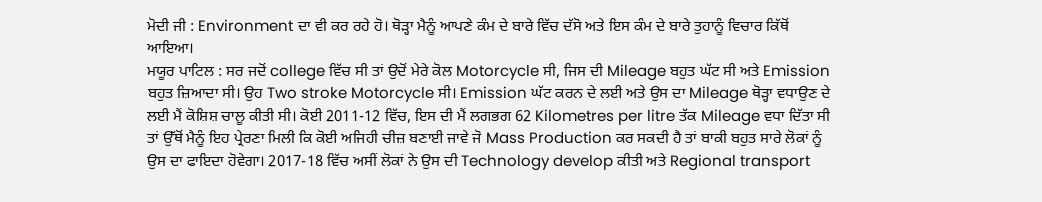ਮੋਦੀ ਜੀ : Environment ਦਾ ਵੀ ਕਰ ਰਹੇ ਹੋ। ਥੋੜ੍ਹਾ ਮੈਨੂੰ ਆਪਣੇ ਕੰਮ ਦੇ ਬਾਰੇ ਵਿੱਚ ਦੱਸੋ ਅਤੇ ਇਸ ਕੰਮ ਦੇ ਬਾਰੇ ਤੁਹਾਨੂੰ ਵਿਚਾਰ ਕਿੱਥੋਂ ਆਇਆ।
ਮਯੂਰ ਪਾਟਿਲ : ਸਰ ਜਦੋਂ college ਵਿੱਚ ਸੀ ਤਾਂ ਉਦੋਂ ਮੇਰੇ ਕੋਲ Motorcycle ਸੀ, ਜਿਸ ਦੀ Mileage ਬਹੁਤ ਘੱਟ ਸੀ ਅਤੇ Emission ਬਹੁਤ ਜ਼ਿਆਦਾ ਸੀ। ਉਹ Two stroke Motorcycle ਸੀ। Emission ਘੱਟ ਕਰਨ ਦੇ ਲਈ ਅਤੇ ਉਸ ਦਾ Mileage ਥੋੜ੍ਹਾ ਵਧਾਉਣ ਦੇ ਲਈ ਮੈਂ ਕੋਸ਼ਿਸ਼ ਚਾਲੂ ਕੀਤੀ ਸੀ। ਕੋਈ 2011-12 ਵਿੱਚ, ਇਸ ਦੀ ਮੈਂ ਲਗਭਗ 62 Kilometres per litre ਤੱਕ Mileage ਵਧਾ ਦਿੱਤਾ ਸੀ ਤਾਂ ਉੱਥੋਂ ਮੈਨੂੰ ਇਹ ਪ੍ਰੇਰਣਾ ਮਿਲੀ ਕਿ ਕੋਈ ਅਜਿਹੀ ਚੀਜ਼ ਬਣਾਈ ਜਾਵੇ ਜੋ Mass Production ਕਰ ਸਕਦੀ ਹੈ ਤਾਂ ਬਾਕੀ ਬਹੁਤ ਸਾਰੇ ਲੋਕਾਂ ਨੂੰ ਉਸ ਦਾ ਫਾਇਦਾ ਹੋਵੇਗਾ। 2017-18 ਵਿੱਚ ਅਸੀਂ ਲੋਕਾਂ ਨੇ ਉਸ ਦੀ Technology develop ਕੀਤੀ ਅਤੇ Regional transport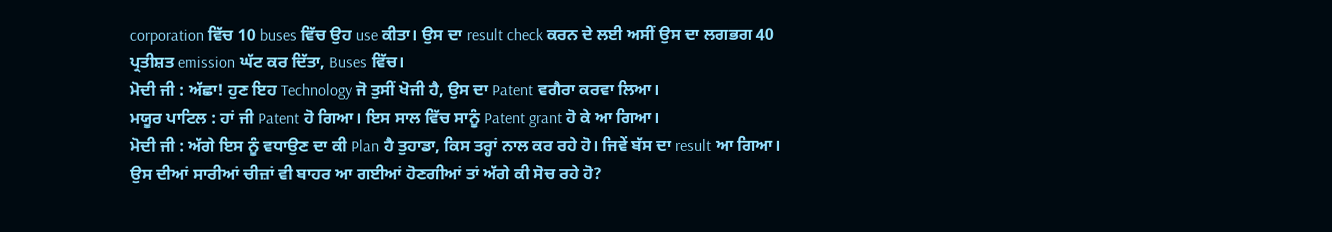corporation ਵਿੱਚ 10 buses ਵਿੱਚ ਉਹ use ਕੀਤਾ। ਉਸ ਦਾ result check ਕਰਨ ਦੇ ਲਈ ਅਸੀਂ ਉਸ ਦਾ ਲਗਭਗ 40 ਪ੍ਰਤੀਸ਼ਤ emission ਘੱਟ ਕਰ ਦਿੱਤਾ, Buses ਵਿੱਚ।
ਮੋਦੀ ਜੀ : ਅੱਛਾ! ਹੁਣ ਇਹ Technology ਜੋ ਤੁਸੀਂ ਖੋਜੀ ਹੈ, ਉਸ ਦਾ Patent ਵਗੈਰਾ ਕਰਵਾ ਲਿਆ।
ਮਯੂਰ ਪਾਟਿਲ : ਹਾਂ ਜੀ Patent ਹੋ ਗਿਆ। ਇਸ ਸਾਲ ਵਿੱਚ ਸਾਨੂੰ Patent grant ਹੋ ਕੇ ਆ ਗਿਆ।
ਮੋਦੀ ਜੀ : ਅੱਗੇ ਇਸ ਨੂੰ ਵਧਾਉਣ ਦਾ ਕੀ Plan ਹੈ ਤੁਹਾਡਾ, ਕਿਸ ਤਰ੍ਹਾਂ ਨਾਲ ਕਰ ਰਹੇ ਹੋ। ਜਿਵੇਂ ਬੱਸ ਦਾ result ਆ ਗਿਆ। ਉਸ ਦੀਆਂ ਸਾਰੀਆਂ ਚੀਜ਼ਾਂ ਵੀ ਬਾਹਰ ਆ ਗਈਆਂ ਹੋਣਗੀਆਂ ਤਾਂ ਅੱਗੇ ਕੀ ਸੋਚ ਰਹੇ ਹੋ?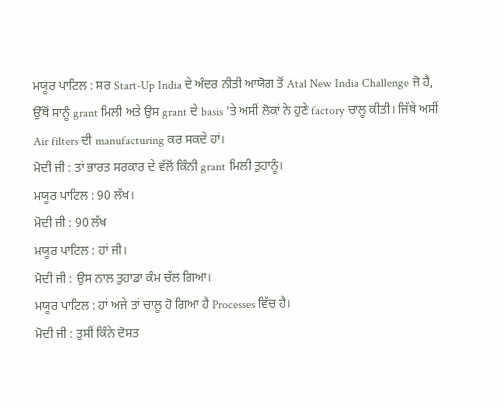ਮਯੂਰ ਪਾਟਿਲ : ਸਰ Start-Up India ਦੇ ਅੰਦਰ ਨੀਤੀ ਆਯੋਗ ਤੋਂ Atal New India Challenge ਜੋ ਹੈ, ਉੱਥੋਂ ਸਾਨੂੰ grant ਮਿਲੀ ਅਤੇ ਉਸ grant ਦੇ basis ’ਤੇ ਅਸੀਂ ਲੋਕਾਂ ਨੇ ਹੁਣੇ factory ਚਾਲੂ ਕੀਤੀ। ਜਿੱਥੇ ਅਸੀਂ Air filters ਦੀ manufacturing ਕਰ ਸਕਦੇ ਹਾਂ।
ਮੋਦੀ ਜੀ : ਤਾਂ ਭਾਰਤ ਸਰਕਾਰ ਦੇ ਵੱਲੋਂ ਕਿੰਨੀ grant ਮਿਲੀ ਤੁਹਾਨੂੰ।
ਮਯੂਰ ਪਾਟਿਲ : 90 ਲੱਖ।
ਮੋਦੀ ਜੀ : 90 ਲੱਖ
ਮਯੂਰ ਪਾਟਿਲ : ਹਾਂ ਜੀ।
ਮੋਦੀ ਜੀ : ਉਸ ਨਾਲ ਤੁਹਾਡਾ ਕੰਮ ਚੱਲ ਗਿਆ।
ਮਯੂਰ ਪਾਟਿਲ : ਹਾਂ ਅਜੇ ਤਾਂ ਚਾਲੂ ਹੋ ਗਿਆ ਹੈ Processes ਵਿੱਚ ਹੈ।
ਮੋਦੀ ਜੀ : ਤੁਸੀਂ ਕਿੰਨੇ ਦੋਸਤ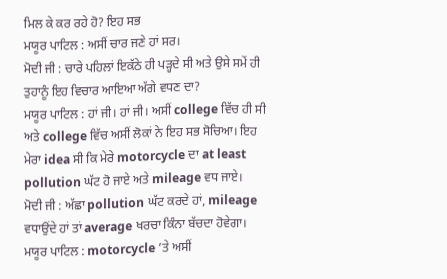ਮਿਲ ਕੇ ਕਰ ਰਹੇ ਹੋ? ਇਹ ਸਭ
ਮਯੂਰ ਪਾਟਿਲ : ਅਸੀਂ ਚਾਰ ਜਣੇ ਹਾਂ ਸਰ।
ਮੋਦੀ ਜੀ : ਚਾਰੇ ਪਹਿਲਾਂ ਇਕੱਠੇ ਹੀ ਪੜ੍ਹਦੇ ਸੀ ਅਤੇ ਉਸੇ ਸਮੇਂ ਹੀ ਤੁਹਾਨੂੰ ਇਹ ਵਿਚਾਰ ਆਇਆ ਅੱਗੇ ਵਧਣ ਦਾ?
ਮਯੂਰ ਪਾਟਿਲ : ਹਾਂ ਜੀ। ਹਾਂ ਜੀ। ਅਸੀਂ college ਵਿੱਚ ਹੀ ਸੀ ਅਤੇ college ਵਿੱਚ ਅਸੀਂ ਲੋਕਾਂ ਨੇ ਇਹ ਸਭ ਸੋਚਿਆ। ਇਹ ਮੇਰਾ idea ਸੀ ਕਿ ਮੇਰੇ motorcycle ਦਾ at least pollution ਘੱਟ ਹੋ ਜਾਏ ਅਤੇ mileage ਵਧ ਜਾਏ।
ਮੋਦੀ ਜੀ : ਅੱਛਾ pollution ਘੱਟ ਕਰਦੇ ਹਾਂ, mileage ਵਧਾਉਂਦੇ ਹਾਂ ਤਾਂ average ਖਰਚਾ ਕਿੰਨਾ ਬੱਚਦਾ ਹੋਵੇਗਾ।
ਮਯੂਰ ਪਾਟਿਲ : motorcycle ’ਤੇ ਅਸੀਂ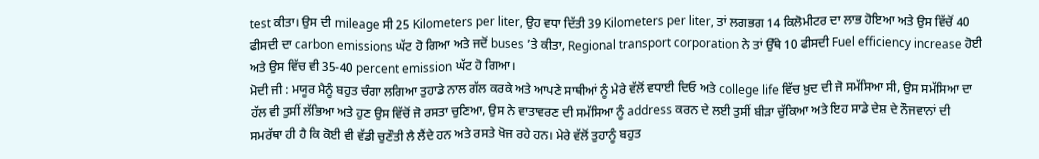test ਕੀਤਾ। ਉਸ ਦੀ mileage ਸੀ 25 Kilometers per liter, ਉਹ ਵਧਾ ਦਿੱਤੀ 39 Kilometers per liter, ਤਾਂ ਲਗਭਗ 14 ਕਿਲੋਮੀਟਰ ਦਾ ਲਾਭ ਹੋਇਆ ਅਤੇ ਉਸ ਵਿੱਚੋਂ 40 ਫੀਸਦੀ ਦਾ carbon emissions ਘੱਟ ਹੋ ਗਿਆ ਅਤੇ ਜਦੋਂ buses ’ਤੇ ਕੀਤਾ, Regional transport corporation ਨੇ ਤਾਂ ਉੱਥੇ 10 ਫੀਸਦੀ Fuel efficiency increase ਹੋਈ ਅਤੇ ਉਸ ਵਿੱਚ ਵੀ 35-40 percent emission ਘੱਟ ਹੋ ਗਿਆ।
ਮੋਦੀ ਜੀ : ਮਯੂਰ ਮੈਨੂੰ ਬਹੁਤ ਚੰਗਾ ਲਗਿਆ ਤੁਹਾਡੇ ਨਾਲ ਗੱਲ ਕਰਕੇ ਅਤੇ ਆਪਣੇ ਸਾਥੀਆਂ ਨੂੰ ਮੇਰੇ ਵੱਲੋਂ ਵਧਾਈ ਦਿਓ ਅਤੇ college life ਵਿੱਚ ਖ਼ੁਦ ਦੀ ਜੋ ਸਮੱਸਿਆ ਸੀ, ਉਸ ਸਮੱਸਿਆ ਦਾ ਹੱਲ ਵੀ ਤੁਸੀਂ ਲੱਭਿਆ ਅਤੇ ਹੁਣ ਉਸ ਵਿੱਚੋਂ ਜੋ ਰਸਤਾ ਚੁਣਿਆ, ਉਸ ਨੇ ਵਾਤਾਵਰਣ ਦੀ ਸਮੱਸਿਆ ਨੂੰ address ਕਰਨ ਦੇ ਲਈ ਤੁਸੀਂ ਬੀੜਾ ਚੁੱਕਿਆ ਅਤੇ ਇਹ ਸਾਡੇ ਦੇਸ਼ ਦੇ ਨੌਜਵਾਨਾਂ ਦੀ ਸਮਰੱਥਾ ਹੀ ਹੈ ਕਿ ਕੋਈ ਵੀ ਵੱਡੀ ਚੁਣੌਤੀ ਲੈ ਲੈਂਦੇ ਹਨ ਅਤੇ ਰਸਤੇ ਖੋਜ ਰਹੇ ਹਨ। ਮੇਰੇ ਵੱਲੋਂ ਤੁਹਾਨੂੰ ਬਹੁਤ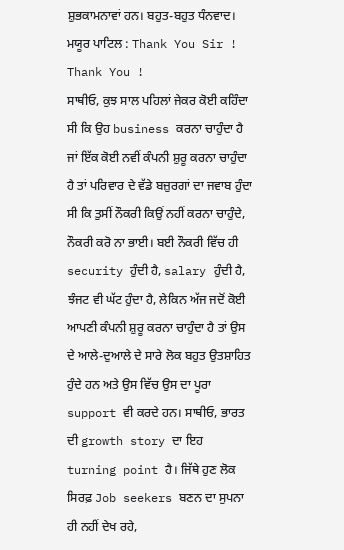ਸ਼ੁਭਕਾਮਨਾਵਾਂ ਹਨ। ਬਹੁਤ-ਬਹੁਤ ਧੰਨਵਾਦ।
ਮਯੂਰ ਪਾਟਿਲ : Thank You Sir ! Thank You !
ਸਾਥੀਓ, ਕੁਝ ਸਾਲ ਪਹਿਲਾਂ ਜੇਕਰ ਕੋਈ ਕਹਿੰਦਾ ਸੀ ਕਿ ਉਹ business ਕਰਨਾ ਚਾਹੁੰਦਾ ਹੈ ਜਾਂ ਇੱਕ ਕੋਈ ਨਵੀਂ ਕੰਪਨੀ ਸ਼ੁਰੂ ਕਰਨਾ ਚਾਹੁੰਦਾ ਹੈ ਤਾਂ ਪਰਿਵਾਰ ਦੇ ਵੱਡੇ ਬਜ਼ੁਰਗਾਂ ਦਾ ਜਵਾਬ ਹੁੰਦਾ ਸੀ ਕਿ ਤੁਸੀਂ ਨੌਕਰੀ ਕਿਉਂ ਨਹੀਂ ਕਰਨਾ ਚਾਹੁੰਦੇ, ਨੌਕਰੀ ਕਰੋ ਨਾ ਭਾਈ। ਬਈ ਨੌਕਰੀ ਵਿੱਚ ਹੀ security ਹੁੰਦੀ ਹੈ, salary ਹੁੰਦੀ ਹੈ, ਝੰਜਟ ਵੀ ਘੱਟ ਹੁੰਦਾ ਹੈ, ਲੇਕਿਨ ਅੱਜ ਜਦੋਂ ਕੋਈ ਆਪਣੀ ਕੰਪਨੀ ਸ਼ੁਰੂ ਕਰਨਾ ਚਾਹੁੰਦਾ ਹੈ ਤਾਂ ਉਸ ਦੇ ਆਲੇ-ਦੁਆਲੇ ਦੇ ਸਾਰੇ ਲੋਕ ਬਹੁਤ ਉਤਸ਼ਾਹਿਤ ਹੁੰਦੇ ਹਨ ਅਤੇ ਉਸ ਵਿੱਚ ਉਸ ਦਾ ਪੂਰਾ support ਵੀ ਕਰਦੇ ਹਨ। ਸਾਥੀਓ, ਭਾਰਤ ਦੀ growth story ਦਾ ਇਹ turning point ਹੈ। ਜਿੱਥੇ ਹੁਣ ਲੋਕ ਸਿਰਫ਼ Job seekers ਬਣਨ ਦਾ ਸੁਪਨਾ ਹੀ ਨਹੀਂ ਦੇਖ ਰਹੇ,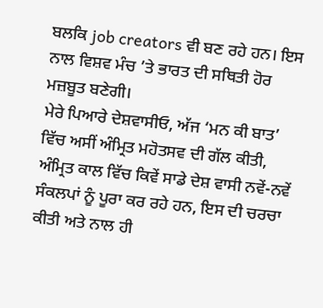ਬਲਕਿ job creators ਵੀ ਬਣ ਰਹੇ ਹਨ। ਇਸ ਨਾਲ ਵਿਸ਼ਵ ਮੰਚ ’ਤੇ ਭਾਰਤ ਦੀ ਸਥਿਤੀ ਹੋਰ ਮਜ਼ਬੂਤ ਬਣੇਗੀ।
ਮੇਰੇ ਪਿਆਰੇ ਦੇਸ਼ਵਾਸੀਓ, ਅੱਜ ‘ਮਨ ਕੀ ਬਾਤ’ ਵਿੱਚ ਅਸੀਂ ਅੰਮ੍ਰਿਤ ਮਹੋਤਸਵ ਦੀ ਗੱਲ ਕੀਤੀ, ਅੰਮ੍ਰਿਤ ਕਾਲ ਵਿੱਚ ਕਿਵੇਂ ਸਾਡੇ ਦੇਸ਼ ਵਾਸੀ ਨਵੇਂ-ਨਵੇਂ ਸੰਕਲਪਾਂ ਨੂੰ ਪੂਰਾ ਕਰ ਰਹੇ ਹਨ, ਇਸ ਦੀ ਚਰਚਾ ਕੀਤੀ ਅਤੇ ਨਾਲ ਹੀ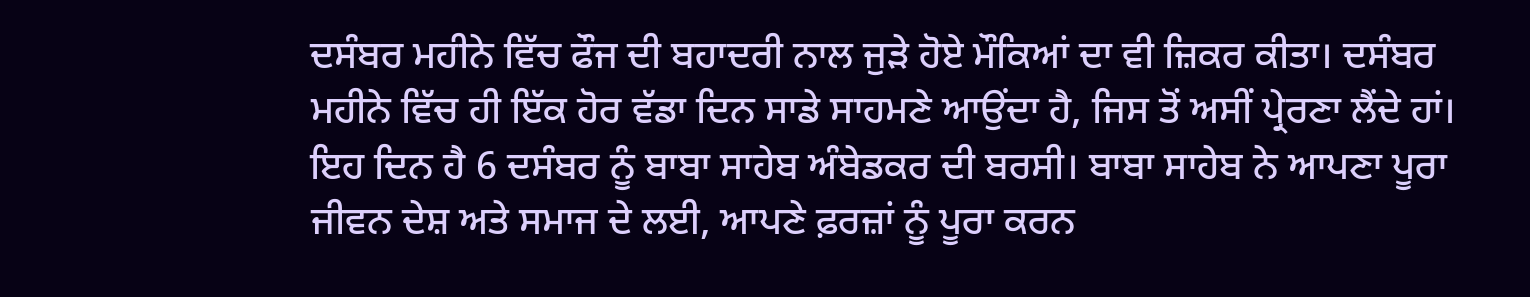ਦਸੰਬਰ ਮਹੀਨੇ ਵਿੱਚ ਫੌਜ ਦੀ ਬਹਾਦਰੀ ਨਾਲ ਜੁੜੇ ਹੋਏ ਮੌਕਿਆਂ ਦਾ ਵੀ ਜ਼ਿਕਰ ਕੀਤਾ। ਦਸੰਬਰ ਮਹੀਨੇ ਵਿੱਚ ਹੀ ਇੱਕ ਹੋਰ ਵੱਡਾ ਦਿਨ ਸਾਡੇ ਸਾਹਮਣੇ ਆਉਂਦਾ ਹੈ, ਜਿਸ ਤੋਂ ਅਸੀਂ ਪ੍ਰੇਰਣਾ ਲੈਂਦੇ ਹਾਂ। ਇਹ ਦਿਨ ਹੈ 6 ਦਸੰਬਰ ਨੂੰ ਬਾਬਾ ਸਾਹੇਬ ਅੰਬੇਡਕਰ ਦੀ ਬਰਸੀ। ਬਾਬਾ ਸਾਹੇਬ ਨੇ ਆਪਣਾ ਪੂਰਾ ਜੀਵਨ ਦੇਸ਼ ਅਤੇ ਸਮਾਜ ਦੇ ਲਈ, ਆਪਣੇ ਫ਼ਰਜ਼ਾਂ ਨੂੰ ਪੂਰਾ ਕਰਨ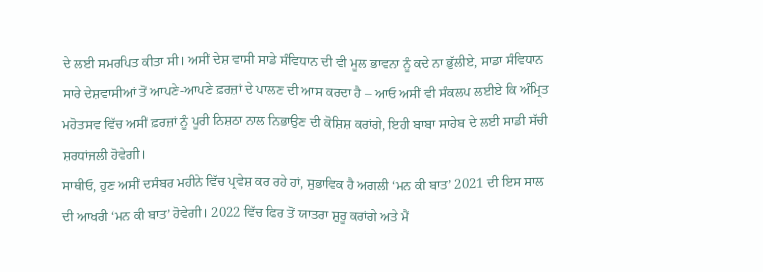ਦੇ ਲਈ ਸਮਰਪਿਤ ਕੀਤਾ ਸੀ। ਅਸੀਂ ਦੇਸ਼ ਵਾਸੀ ਸਾਡੇ ਸੰਵਿਧਾਨ ਦੀ ਵੀ ਮੂਲ ਭਾਵਨਾ ਨੂੰ ਕਦੇ ਨਾ ਭੁੱਲੀਏ, ਸਾਡਾ ਸੰਵਿਧਾਨ ਸਾਰੇ ਦੇਸ਼ਵਾਸੀਆਂ ਤੋਂ ਆਪਣੇ-ਆਪਣੇ ਫ਼ਰਜ਼ਾਂ ਦੇ ਪਾਲਣ ਦੀ ਆਸ ਕਰਦਾ ਹੈ – ਆਓ ਅਸੀਂ ਵੀ ਸੰਕਲਪ ਲਈਏ ਕਿ ਅੰਮ੍ਰਿਤ ਮਹੋਤਸਵ ਵਿੱਚ ਅਸੀਂ ਫ਼ਰਜ਼ਾਂ ਨੂੰ ਪੂਰੀ ਨਿਸ਼ਠਾ ਨਾਲ ਨਿਭਾਉਣ ਦੀ ਕੋਸ਼ਿਸ਼ ਕਰਾਂਗੇ, ਇਹੀ ਬਾਬਾ ਸਾਹੇਬ ਦੇ ਲਈ ਸਾਡੀ ਸੱਚੀ ਸ਼ਰਧਾਂਜਲੀ ਹੋਵੇਗੀ।
ਸਾਥੀਓ, ਹੁਣ ਅਸੀਂ ਦਸੰਬਰ ਮਹੀਨੇ ਵਿੱਚ ਪ੍ਰਵੇਸ਼ ਕਰ ਰਹੇ ਹਾਂ, ਸੁਭਾਵਿਕ ਹੈ ਅਗਲੀ ‘ਮਨ ਕੀ ਬਾਤ’ 2021 ਦੀ ਇਸ ਸਾਲ ਦੀ ਆਖਰੀ ‘ਮਨ ਕੀ ਬਾਤ’ ਹੋਵੇਗੀ। 2022 ਵਿੱਚ ਫਿਰ ਤੋਂ ਯਾਤਰਾ ਸ਼ੁਰੂ ਕਰਾਂਗੇ ਅਤੇ ਮੈਂ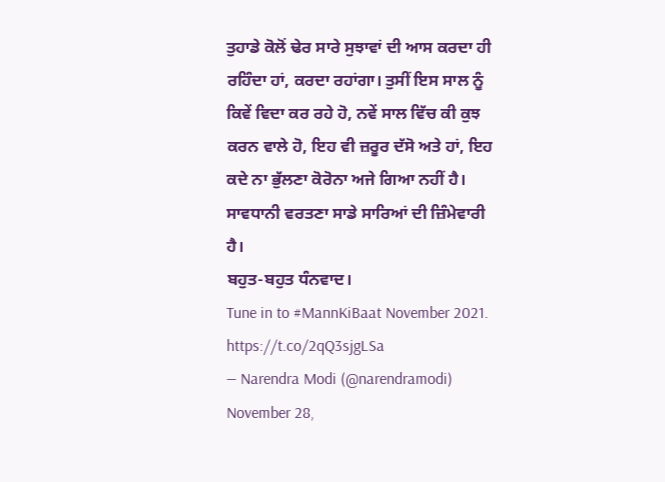ਤੁਹਾਡੇ ਕੋਲੋਂ ਢੇਰ ਸਾਰੇ ਸੁਝਾਵਾਂ ਦੀ ਆਸ ਕਰਦਾ ਹੀ ਰਹਿੰਦਾ ਹਾਂ, ਕਰਦਾ ਰਹਾਂਗਾ। ਤੁਸੀਂ ਇਸ ਸਾਲ ਨੂੰ ਕਿਵੇਂ ਵਿਦਾ ਕਰ ਰਹੇ ਹੋ, ਨਵੇਂ ਸਾਲ ਵਿੱਚ ਕੀ ਕੁਝ ਕਰਨ ਵਾਲੇ ਹੋ, ਇਹ ਵੀ ਜ਼ਰੂਰ ਦੱਸੋ ਅਤੇ ਹਾਂ, ਇਹ ਕਦੇ ਨਾ ਭੁੱਲਣਾ ਕੋਰੋਨਾ ਅਜੇ ਗਿਆ ਨਹੀਂ ਹੈ। ਸਾਵਧਾਨੀ ਵਰਤਣਾ ਸਾਡੇ ਸਾਰਿਆਂ ਦੀ ਜ਼ਿੰਮੇਵਾਰੀ ਹੈ।
ਬਹੁਤ-ਬਹੁਤ ਧੰਨਵਾਦ।
Tune in to #MannKiBaat November 2021. https://t.co/2qQ3sjgLSa
— Narendra Modi (@narendramodi) November 28,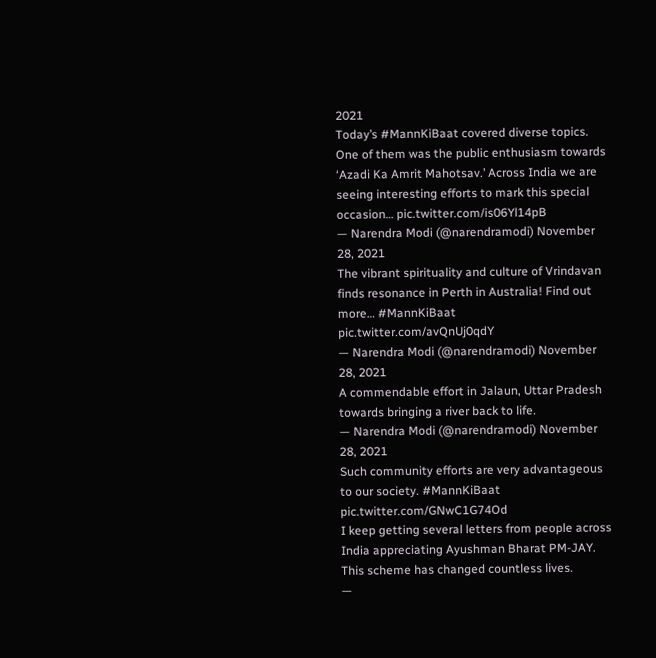2021
Today’s #MannKiBaat covered diverse topics. One of them was the public enthusiasm towards ‘Azadi Ka Amrit Mahotsav.’ Across India we are seeing interesting efforts to mark this special occasion… pic.twitter.com/is06Yl14pB
— Narendra Modi (@narendramodi) November 28, 2021
The vibrant spirituality and culture of Vrindavan finds resonance in Perth in Australia! Find out more… #MannKiBaat pic.twitter.com/avQnUj0qdY
— Narendra Modi (@narendramodi) November 28, 2021
A commendable effort in Jalaun, Uttar Pradesh towards bringing a river back to life.
— Narendra Modi (@narendramodi) November 28, 2021
Such community efforts are very advantageous to our society. #MannKiBaat pic.twitter.com/GNwC1G74Od
I keep getting several letters from people across India appreciating Ayushman Bharat PM-JAY. This scheme has changed countless lives.
—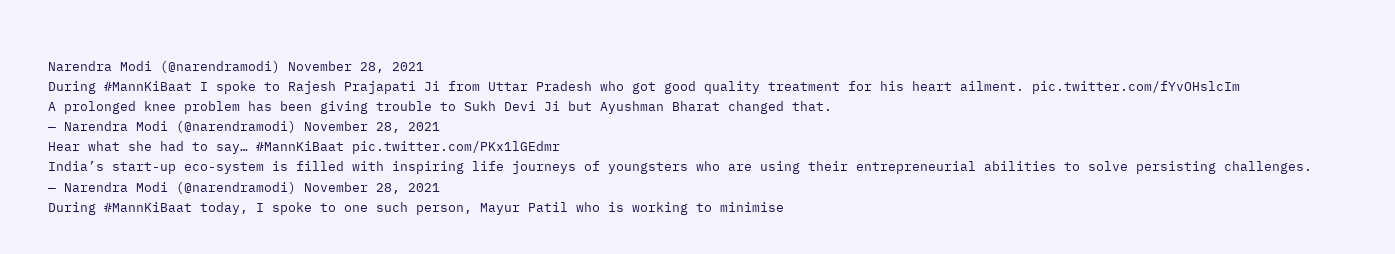Narendra Modi (@narendramodi) November 28, 2021
During #MannKiBaat I spoke to Rajesh Prajapati Ji from Uttar Pradesh who got good quality treatment for his heart ailment. pic.twitter.com/fYvOHslcIm
A prolonged knee problem has been giving trouble to Sukh Devi Ji but Ayushman Bharat changed that.
— Narendra Modi (@narendramodi) November 28, 2021
Hear what she had to say… #MannKiBaat pic.twitter.com/PKx1lGEdmr
India’s start-up eco-system is filled with inspiring life journeys of youngsters who are using their entrepreneurial abilities to solve persisting challenges.
— Narendra Modi (@narendramodi) November 28, 2021
During #MannKiBaat today, I spoke to one such person, Mayur Patil who is working to minimise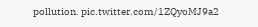pollution. pic.twitter.com/1ZQyoMJ9a2